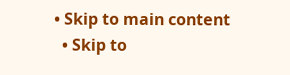• Skip to main content
  • Skip to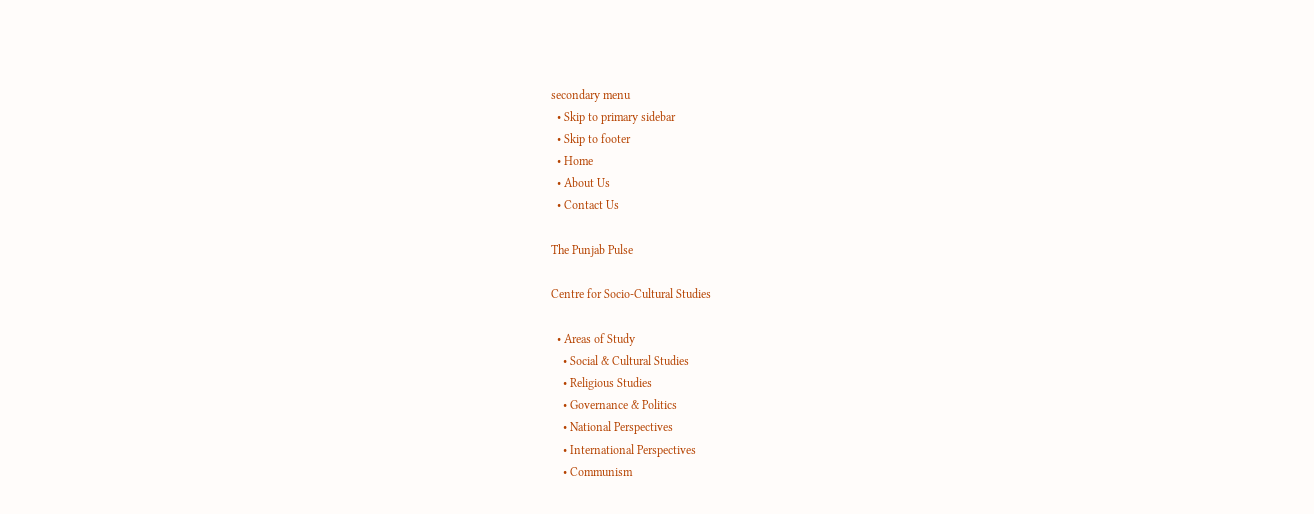secondary menu
  • Skip to primary sidebar
  • Skip to footer
  • Home
  • About Us
  • Contact Us

The Punjab Pulse

Centre for Socio-Cultural Studies

  • Areas of Study
    • Social & Cultural Studies
    • Religious Studies
    • Governance & Politics
    • National Perspectives
    • International Perspectives
    • Communism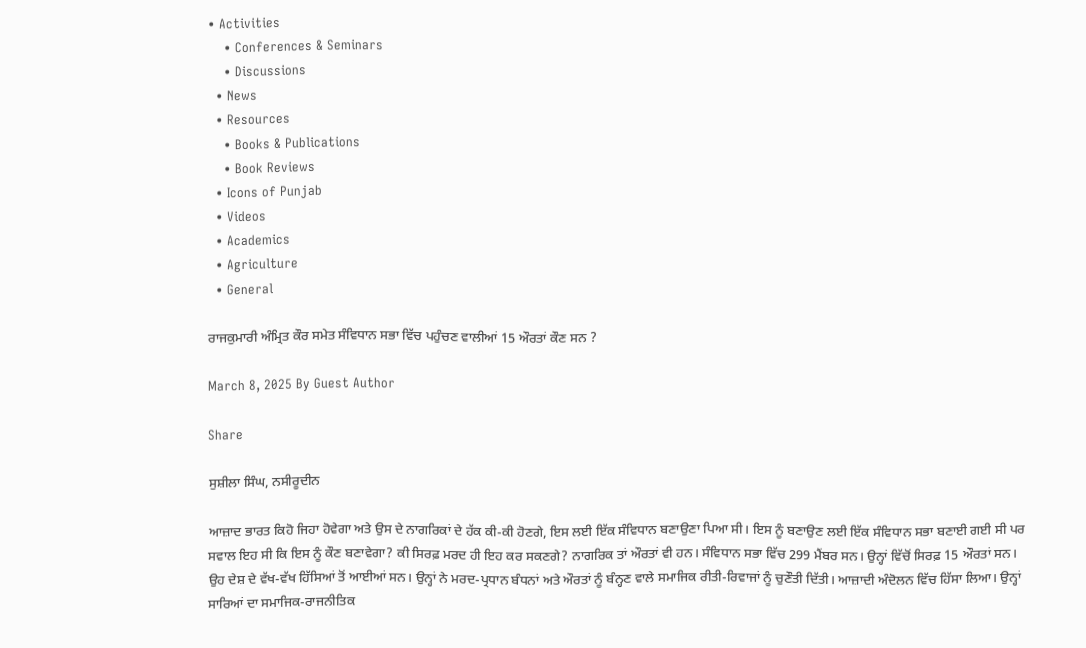• Activities
    • Conferences & Seminars
    • Discussions
  • News
  • Resources
    • Books & Publications
    • Book Reviews
  • Icons of Punjab
  • Videos
  • Academics
  • Agriculture
  • General

ਰਾਜਕੁਮਾਰੀ ਅੰਮ੍ਰਿਤ ਕੌਰ ਸਮੇਤ ਸੰਵਿਧਾਨ ਸਭਾ ਵਿੱਚ ਪਹੁੰਚਣ ਵਾਲੀਆਂ 15 ਔਰਤਾਂ ਕੌਣ ਸਨ ?

March 8, 2025 By Guest Author

Share

ਸੁਸ਼ੀਲਾ ਸਿੰਘ, ਨਸੀਰੂਦੀਨ

ਆਜ਼ਾਦ ਭਾਰਤ ਕਿਹੋ ਜਿਹਾ ਹੋਵੇਗਾ ਅਤੇ ਉਸ ਦੇ ਨਾਗਰਿਕਾਂ ਦੇ ਹੱਕ ਕੀ-ਕੀ ਹੋਣਗੇ, ਇਸ ਲਈ ਇੱਕ ਸੰਵਿਧਾਨ ਬਣਾਉਣਾ ਪਿਆ ਸੀ। ਇਸ ਨੂੰ ਬਣਾਉਣ ਲਈ ਇੱਕ ਸੰਵਿਧਾਨ ਸਭਾ ਬਣਾਈ ਗਈ ਸੀ ਪਰ ਸਵਾਲ ਇਹ ਸੀ ਕਿ ਇਸ ਨੂੰ ਕੌਣ ਬਣਾਵੇਗਾ? ਕੀ ਸਿਰਫ਼ ਮਰਦ ਹੀ ਇਹ ਕਰ ਸਕਣਗੇ? ਨਾਗਰਿਕ ਤਾਂ ਔਰਤਾਂ ਵੀ ਹਨ। ਸੰਵਿਧਾਨ ਸਭਾ ਵਿੱਚ 299 ਮੈਂਬਰ ਸਨ। ਉਨ੍ਹਾਂ ਵਿੱਚੋਂ ਸਿਰਫ਼ 15 ਔਰਤਾਂ ਸਨ। ਉਹ ਦੇਸ਼ ਦੇ ਵੱਖ-ਵੱਖ ਹਿੱਸਿਆਂ ਤੋਂ ਆਈਆਂ ਸਨ। ਉਨ੍ਹਾਂ ਨੇ ਮਰਦ-ਪ੍ਰਧਾਨ ਬੰਧਨਾਂ ਅਤੇ ਔਰਤਾਂ ਨੂੰ ਬੰਨ੍ਹਣ ਵਾਲੇ ਸਮਾਜਿਕ ਰੀਤੀ-ਰਿਵਾਜਾਂ ਨੂੰ ਚੁਣੌਤੀ ਦਿੱਤੀ। ਆਜ਼ਾਦੀ ਅੰਦੋਲਨ ਵਿੱਚ ਹਿੱਸਾ ਲਿਆ। ਉਨ੍ਹਾਂ ਸਾਰਿਆਂ ਦਾ ਸਮਾਜਿਕ-ਰਾਜਨੀਤਿਕ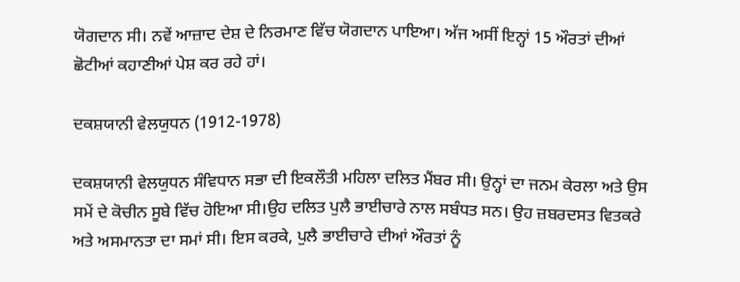ਯੋਗਦਾਨ ਸੀ। ਨਵੇਂ ਆਜ਼ਾਦ ਦੇਸ਼ ਦੇ ਨਿਰਮਾਣ ਵਿੱਚ ਯੋਗਦਾਨ ਪਾਇਆ। ਅੱਜ ਅਸੀਂ ਇਨ੍ਹਾਂ 15 ਔਰਤਾਂ ਦੀਆਂ ਛੋਟੀਆਂ ਕਹਾਣੀਆਂ ਪੇਸ਼ ਕਰ ਰਹੇ ਹਾਂ।

ਦਕਸ਼ਯਾਨੀ ਵੇਲਯੁਧਨ (1912-1978)

ਦਕਸ਼ਯਾਨੀ ਵੇਲਯੁਧਨ ਸੰਵਿਧਾਨ ਸਭਾ ਦੀ ਇਕਲੌਤੀ ਮਹਿਲਾ ਦਲਿਤ ਮੈਂਬਰ ਸੀ। ਉਨ੍ਹਾਂ ਦਾ ਜਨਮ ਕੇਰਲਾ ਅਤੇ ਉਸ ਸਮੇਂ ਦੇ ਕੋਚੀਨ ਸੂਬੇ ਵਿੱਚ ਹੋਇਆ ਸੀ।ਉਹ ਦਲਿਤ ਪੁਲੈ ਭਾਈਚਾਰੇ ਨਾਲ ਸਬੰਧਤ ਸਨ। ਉਹ ਜ਼ਬਰਦਸਤ ਵਿਤਕਰੇ ਅਤੇ ਅਸਮਾਨਤਾ ਦਾ ਸਮਾਂ ਸੀ। ਇਸ ਕਰਕੇ, ਪੁਲੈ ਭਾਈਚਾਰੇ ਦੀਆਂ ਔਰਤਾਂ ਨੂੰ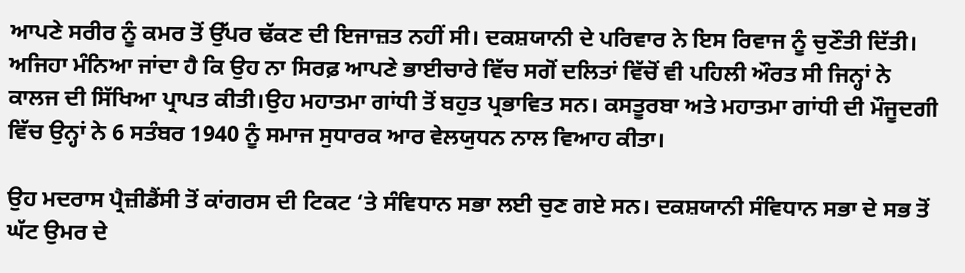ਆਪਣੇ ਸਰੀਰ ਨੂੰ ਕਮਰ ਤੋਂ ਉੱਪਰ ਢੱਕਣ ਦੀ ਇਜਾਜ਼ਤ ਨਹੀਂ ਸੀ। ਦਕਸ਼ਯਾਨੀ ਦੇ ਪਰਿਵਾਰ ਨੇ ਇਸ ਰਿਵਾਜ ਨੂੰ ਚੁਣੌਤੀ ਦਿੱਤੀ। ਅਜਿਹਾ ਮੰਨਿਆ ਜਾਂਦਾ ਹੈ ਕਿ ਉਹ ਨਾ ਸਿਰਫ਼ ਆਪਣੇ ਭਾਈਚਾਰੇ ਵਿੱਚ ਸਗੋਂ ਦਲਿਤਾਂ ਵਿੱਚੋਂ ਵੀ ਪਹਿਲੀ ਔਰਤ ਸੀ ਜਿਨ੍ਹਾਂ ਨੇ ਕਾਲਜ ਦੀ ਸਿੱਖਿਆ ਪ੍ਰਾਪਤ ਕੀਤੀ।ਉਹ ਮਹਾਤਮਾ ਗਾਂਧੀ ਤੋਂ ਬਹੁਤ ਪ੍ਰਭਾਵਿਤ ਸਨ। ਕਸਤੂਰਬਾ ਅਤੇ ਮਹਾਤਮਾ ਗਾਂਧੀ ਦੀ ਮੌਜੂਦਗੀ ਵਿੱਚ ਉਨ੍ਹਾਂ ਨੇ 6 ਸਤੰਬਰ 1940 ਨੂੰ ਸਮਾਜ ਸੁਧਾਰਕ ਆਰ ਵੇਲਯੁਧਨ ਨਾਲ ਵਿਆਹ ਕੀਤਾ।

ਉਹ ਮਦਰਾਸ ਪ੍ਰੈਜ਼ੀਡੈਂਸੀ ਤੋਂ ਕਾਂਗਰਸ ਦੀ ਟਿਕਟ ‘ਤੇ ਸੰਵਿਧਾਨ ਸਭਾ ਲਈ ਚੁਣ ਗਏ ਸਨ। ਦਕਸ਼ਯਾਨੀ ਸੰਵਿਧਾਨ ਸਭਾ ਦੇ ਸਭ ਤੋਂ ਘੱਟ ਉਮਰ ਦੇ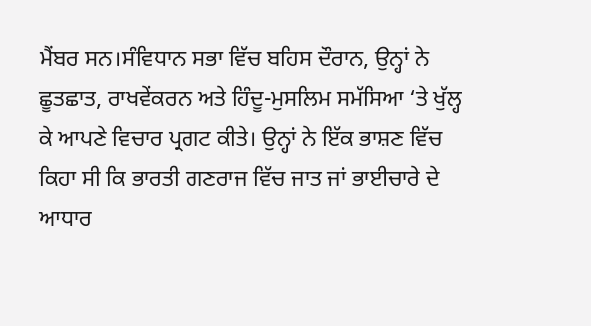ਮੈਂਬਰ ਸਨ।ਸੰਵਿਧਾਨ ਸਭਾ ਵਿੱਚ ਬਹਿਸ ਦੌਰਾਨ, ਉਨ੍ਹਾਂ ਨੇ ਛੂਤਛਾਤ, ਰਾਖਵੇਂਕਰਨ ਅਤੇ ਹਿੰਦੂ-ਮੁਸਲਿਮ ਸਮੱਸਿਆ ‘ਤੇ ਖੁੱਲ੍ਹ ਕੇ ਆਪਣੇ ਵਿਚਾਰ ਪ੍ਰਗਟ ਕੀਤੇ। ਉਨ੍ਹਾਂ ਨੇ ਇੱਕ ਭਾਸ਼ਣ ਵਿੱਚ ਕਿਹਾ ਸੀ ਕਿ ਭਾਰਤੀ ਗਣਰਾਜ ਵਿੱਚ ਜਾਤ ਜਾਂ ਭਾਈਚਾਰੇ ਦੇ ਆਧਾਰ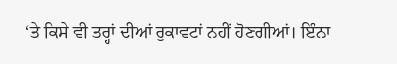‘ਤੇ ਕਿਸੇ ਵੀ ਤਰ੍ਹਾਂ ਦੀਆਂ ਰੁਕਾਵਟਾਂ ਨਹੀਂ ਹੋਣਗੀਆਂ। ਇੰਨਾ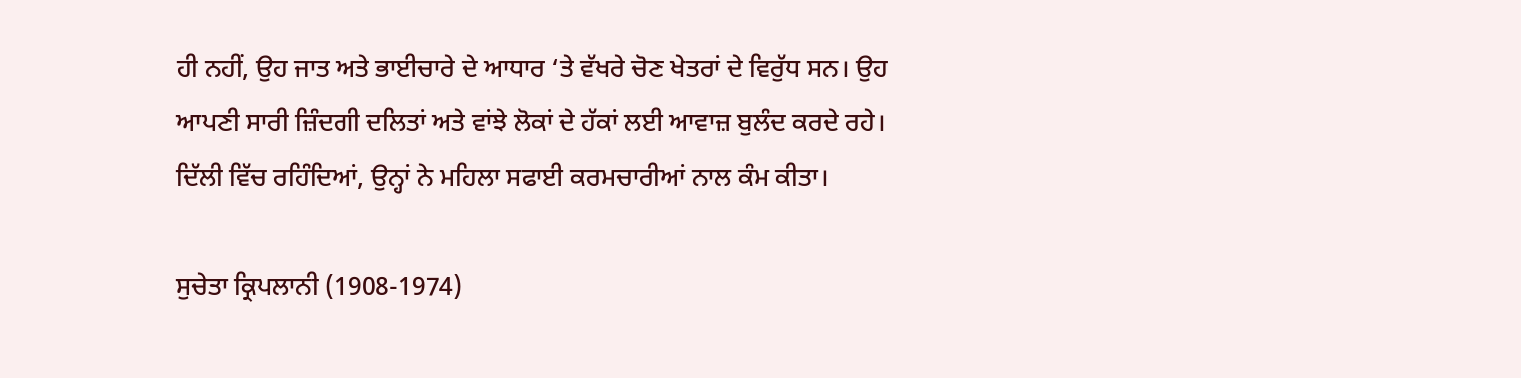ਹੀ ਨਹੀਂ, ਉਹ ਜਾਤ ਅਤੇ ਭਾਈਚਾਰੇ ਦੇ ਆਧਾਰ ‘ਤੇ ਵੱਖਰੇ ਚੋਣ ਖੇਤਰਾਂ ਦੇ ਵਿਰੁੱਧ ਸਨ। ਉਹ ਆਪਣੀ ਸਾਰੀ ਜ਼ਿੰਦਗੀ ਦਲਿਤਾਂ ਅਤੇ ਵਾਂਝੇ ਲੋਕਾਂ ਦੇ ਹੱਕਾਂ ਲਈ ਆਵਾਜ਼ ਬੁਲੰਦ ਕਰਦੇ ਰਹੇ। ਦਿੱਲੀ ਵਿੱਚ ਰਹਿੰਦਿਆਂ, ਉਨ੍ਹਾਂ ਨੇ ਮਹਿਲਾ ਸਫਾਈ ਕਰਮਚਾਰੀਆਂ ਨਾਲ ਕੰਮ ਕੀਤਾ।

ਸੁਚੇਤਾ ਕ੍ਰਿਪਲਾਨੀ (1908-1974)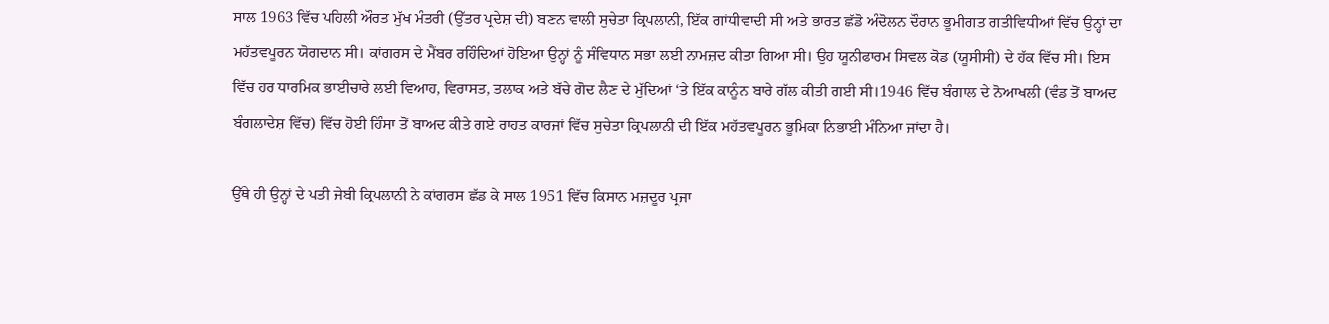ਸਾਲ 1963 ਵਿੱਚ ਪਹਿਲੀ ਔਰਤ ਮੁੱਖ ਮੰਤਰੀ (ਉੱਤਰ ਪ੍ਰਦੇਸ਼ ਦੀ) ਬਣਨ ਵਾਲੀ ਸੁਚੇਤਾ ਕ੍ਰਿਪਲਾਨੀ, ਇੱਕ ਗਾਂਧੀਵਾਦੀ ਸੀ ਅਤੇ ਭਾਰਤ ਛੱਡੋ ਅੰਦੋਲਨ ਦੌਰਾਨ ਭੂਮੀਗਤ ਗਤੀਵਿਧੀਆਂ ਵਿੱਚ ਉਨ੍ਹਾਂ ਦਾ ਮਹੱਤਵਪੂਰਨ ਯੋਗਦਾਨ ਸੀ। ਕਾਂਗਰਸ ਦੇ ਮੈਂਬਰ ਰਹਿੰਦਿਆਂ ਹੋਇਆ ਉਨ੍ਹਾਂ ਨੂੰ ਸੰਵਿਧਾਨ ਸਭਾ ਲਈ ਨਾਮਜ਼ਦ ਕੀਤਾ ਗਿਆ ਸੀ। ਉਹ ਯੂਨੀਫਾਰਮ ਸਿਵਲ ਕੋਡ (ਯੂਸੀਸੀ) ਦੇ ਹੱਕ ਵਿੱਚ ਸੀ। ਇਸ ਵਿੱਚ ਹਰ ਧਾਰਮਿਕ ਭਾਈਚਾਰੇ ਲਈ ਵਿਆਹ, ਵਿਰਾਸਤ, ਤਲਾਕ ਅਤੇ ਬੱਚੇ ਗੋਦ ਲੈਣ ਦੇ ਮੁੱਦਿਆਂ ‘ਤੇ ਇੱਕ ਕਾਨੂੰਨ ਬਾਰੇ ਗੱਲ ਕੀਤੀ ਗਈ ਸੀ।1946 ਵਿੱਚ ਬੰਗਾਲ ਦੇ ਨੋਆਖਲੀ (ਵੰਡ ਤੋਂ ਬਾਅਦ ਬੰਗਲਾਦੇਸ਼ ਵਿੱਚ) ਵਿੱਚ ਹੋਈ ਹਿੰਸਾ ਤੋਂ ਬਾਅਦ ਕੀਤੇ ਗਏ ਰਾਹਤ ਕਾਰਜਾਂ ਵਿੱਚ ਸੁਚੇਤਾ ਕ੍ਰਿਪਲਾਨੀ ਦੀ ਇੱਕ ਮਹੱਤਵਪੂਰਨ ਭੂਮਿਕਾ ਨਿਭਾਈ ਮੰਨਿਆ ਜਾਂਦਾ ਹੈ।

ਉੱਥੇ ਹੀ ਉਨ੍ਹਾਂ ਦੇ ਪਤੀ ਜੇਬੀ ਕ੍ਰਿਪਲਾਨੀ ਨੇ ਕਾਂਗਰਸ ਛੱਡ ਕੇ ਸਾਲ 1951 ਵਿੱਚ ਕਿਸਾਨ ਮਜ਼ਦੂਰ ਪ੍ਰਜਾ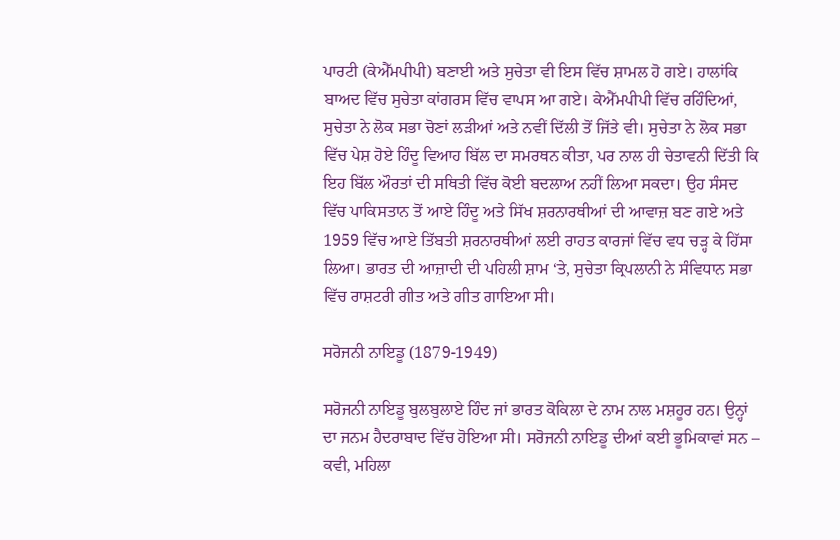ਪਾਰਟੀ (ਕੇਐੱਮਪੀਪੀ) ਬਣਾਈ ਅਤੇ ਸੁਚੇਤਾ ਵੀ ਇਸ ਵਿੱਚ ਸ਼ਾਮਲ ਹੋ ਗਏ। ਹਾਲਾਂਕਿ ਬਾਅਦ ਵਿੱਚ ਸੁਚੇਤਾ ਕਾਂਗਰਸ ਵਿੱਚ ਵਾਪਸ ਆ ਗਏ। ਕੇਐੱਮਪੀਪੀ ਵਿੱਚ ਰਹਿੰਦਿਆਂ, ਸੁਚੇਤਾ ਨੇ ਲੋਕ ਸਭਾ ਚੋਣਾਂ ਲੜੀਆਂ ਅਤੇ ਨਵੀਂ ਦਿੱਲੀ ਤੋਂ ਜਿੱਤੇ ਵੀ। ਸੁਚੇਤਾ ਨੇ ਲੋਕ ਸਭਾ ਵਿੱਚ ਪੇਸ਼ ਹੋਏ ਹਿੰਦੂ ਵਿਆਹ ਬਿੱਲ ਦਾ ਸਮਰਥਨ ਕੀਤਾ, ਪਰ ਨਾਲ ਹੀ ਚੇਤਾਵਨੀ ਦਿੱਤੀ ਕਿ ਇਹ ਬਿੱਲ ਔਰਤਾਂ ਦੀ ਸਥਿਤੀ ਵਿੱਚ ਕੋਈ ਬਦਲਾਅ ਨਹੀਂ ਲਿਆ ਸਕਦਾ। ਉਹ ਸੰਸਦ ਵਿੱਚ ਪਾਕਿਸਤਾਨ ਤੋਂ ਆਏ ਹਿੰਦੂ ਅਤੇ ਸਿੱਖ ਸ਼ਰਨਾਰਥੀਆਂ ਦੀ ਆਵਾਜ਼ ਬਣ ਗਏ ਅਤੇ 1959 ਵਿੱਚ ਆਏ ਤਿੱਬਤੀ ਸ਼ਰਨਾਰਥੀਆਂ ਲਈ ਰਾਹਤ ਕਾਰਜਾਂ ਵਿੱਚ ਵਧ ਚੜ੍ਹ ਕੇ ਹਿੱਸਾ ਲਿਆ। ਭਾਰਤ ਦੀ ਆਜ਼ਾਦੀ ਦੀ ਪਹਿਲੀ ਸ਼ਾਮ ‘ਤੇ, ਸੁਚੇਤਾ ਕ੍ਰਿਪਲਾਨੀ ਨੇ ਸੰਵਿਧਾਨ ਸਭਾ ਵਿੱਚ ਰਾਸ਼ਟਰੀ ਗੀਤ ਅਤੇ ਗੀਤ ਗਾਇਆ ਸੀ।

ਸਰੋਜਨੀ ਨਾਇਡੂ (1879-1949)

ਸਰੋਜਨੀ ਨਾਇਡੂ ਬੁਲਬੁਲਾਏ ਹਿੰਦ ਜਾਂ ਭਾਰਤ ਕੋਕਿਲਾ ਦੇ ਨਾਮ ਨਾਲ ਮਸ਼ਹੂਰ ਹਨ। ਉਨ੍ਹਾਂ ਦਾ ਜਨਮ ਹੈਦਰਾਬਾਦ ਵਿੱਚ ਹੋਇਆ ਸੀ। ਸਰੋਜਨੀ ਨਾਇਡੂ ਦੀਆਂ ਕਈ ਭੂਮਿਕਾਵਾਂ ਸਨ – ਕਵੀ, ਮਹਿਲਾ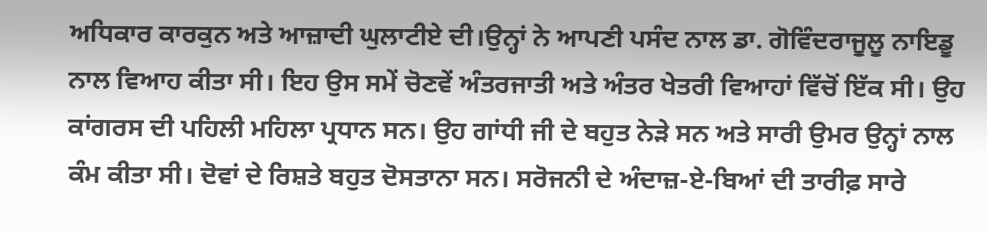ਅਧਿਕਾਰ ਕਾਰਕੁਨ ਅਤੇ ਆਜ਼ਾਦੀ ਘੁਲਾਟੀਏ ਦੀ।ਉਨ੍ਹਾਂ ਨੇ ਆਪਣੀ ਪਸੰਦ ਨਾਲ ਡਾ. ਗੋਵਿੰਦਰਾਜੂਲੂ ਨਾਇਡੂ ਨਾਲ ਵਿਆਹ ਕੀਤਾ ਸੀ। ਇਹ ਉਸ ਸਮੇਂ ਚੋਣਵੇਂ ਅੰਤਰਜਾਤੀ ਅਤੇ ਅੰਤਰ ਖੇਤਰੀ ਵਿਆਹਾਂ ਵਿੱਚੋਂ ਇੱਕ ਸੀ। ਉਹ ਕਾਂਗਰਸ ਦੀ ਪਹਿਲੀ ਮਹਿਲਾ ਪ੍ਰਧਾਨ ਸਨ। ਉਹ ਗਾਂਧੀ ਜੀ ਦੇ ਬਹੁਤ ਨੇੜੇ ਸਨ ਅਤੇ ਸਾਰੀ ਉਮਰ ਉਨ੍ਹਾਂ ਨਾਲ ਕੰਮ ਕੀਤਾ ਸੀ। ਦੋਵਾਂ ਦੇ ਰਿਸ਼ਤੇ ਬਹੁਤ ਦੋਸਤਾਨਾ ਸਨ। ਸਰੋਜਨੀ ਦੇ ਅੰਦਾਜ਼-ਏ-ਬਿਆਂ ਦੀ ਤਾਰੀਫ਼ ਸਾਰੇ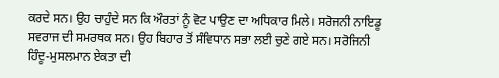ਕਰਦੇ ਸਨ। ਉਹ ਚਾਹੁੰਦੇ ਸਨ ਕਿ ਔਰਤਾਂ ਨੂੰ ਵੋਟ ਪਾਉਣ ਦਾ ਅਧਿਕਾਰ ਮਿਲੇ। ਸਰੋਜਨੀ ਨਾਇਡੂ ਸਵਰਾਜ ਦੀ ਸਮਰਥਕ ਸਨ। ਉਹ ਬਿਹਾਰ ਤੋਂ ਸੰਵਿਧਾਨ ਸਭਾ ਲਈ ਚੁਣੇ ਗਏ ਸਨ। ਸਰੋਜਿਨੀ ਹਿੰਦੂ-ਮੁਸਲਮਾਨ ਏਕਤਾ ਦੀ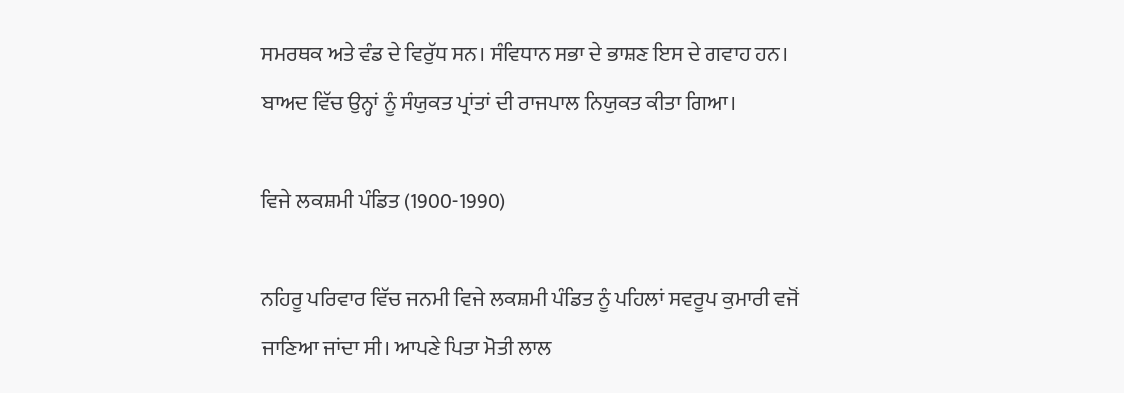ਸਮਰਥਕ ਅਤੇ ਵੰਡ ਦੇ ਵਿਰੁੱਧ ਸਨ। ਸੰਵਿਧਾਨ ਸਭਾ ਦੇ ਭਾਸ਼ਣ ਇਸ ਦੇ ਗਵਾਹ ਹਨ। ਬਾਅਦ ਵਿੱਚ ਉਨ੍ਹਾਂ ਨੂੰ ਸੰਯੁਕਤ ਪ੍ਰਾਂਤਾਂ ਦੀ ਰਾਜਪਾਲ ਨਿਯੁਕਤ ਕੀਤਾ ਗਿਆ।

ਵਿਜੇ ਲਕਸ਼ਮੀ ਪੰਡਿਤ (1900-1990)

ਨਹਿਰੂ ਪਰਿਵਾਰ ਵਿੱਚ ਜਨਮੀ ਵਿਜੇ ਲਕਸ਼ਮੀ ਪੰਡਿਤ ਨੂੰ ਪਹਿਲਾਂ ਸਵਰੂਪ ਕੁਮਾਰੀ ਵਜੋਂ ਜਾਣਿਆ ਜਾਂਦਾ ਸੀ। ਆਪਣੇ ਪਿਤਾ ਮੋਤੀ ਲਾਲ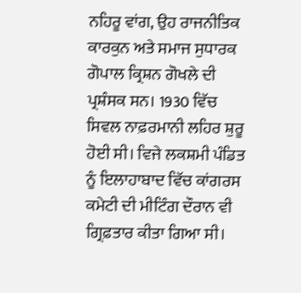ਨਹਿਰੂ ਵਾਂਗ, ਉਹ ਰਾਜਨੀਤਿਕ ਕਾਰਕੁਨ ਅਤੇ ਸਮਾਜ ਸੁਧਾਰਕ ਗੋਪਾਲ ਕ੍ਰਿਸ਼ਨ ਗੋਖਲੇ ਦੀ ਪ੍ਰਸ਼ੰਸਕ ਸਨ। 1930 ਵਿੱਚ ਸਿਵਲ ਨਾਫ਼ਰਮਾਨੀ ਲਹਿਰ ਸ਼ੁਰੂ ਹੋਈ ਸੀ। ਵਿਜੇ ਲਕਸ਼ਮੀ ਪੰਡਿਤ ਨੂੰ ਇਲਾਹਾਬਾਦ ਵਿੱਚ ਕਾਂਗਰਸ ਕਮੇਟੀ ਦੀ ਮੀਟਿੰਗ ਦੌਰਾਨ ਵੀ ਗ੍ਰਿਫ਼ਤਾਰ ਕੀਤਾ ਗਿਆ ਸੀ।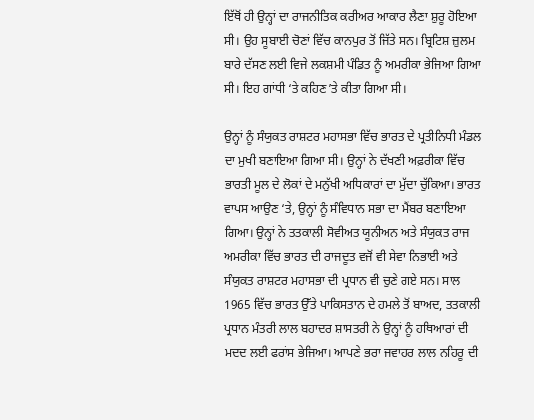ਇੱਥੋਂ ਹੀ ਉਨ੍ਹਾਂ ਦਾ ਰਾਜਨੀਤਿਕ ਕਰੀਅਰ ਆਕਾਰ ਲੈਣਾ ਸ਼ੁਰੂ ਹੋਇਆ ਸੀ। ਉਹ ਸੂਬਾਈ ਚੋਣਾਂ ਵਿੱਚ ਕਾਨਪੁਰ ਤੋਂ ਜਿੱਤੇ ਸਨ। ਬ੍ਰਿਟਿਸ਼ ਜ਼ੁਲਮ ਬਾਰੇ ਦੱਸਣ ਲਈ ਵਿਜੇ ਲਕਸ਼ਮੀ ਪੰਡਿਤ ਨੂੰ ਅਮਰੀਕਾ ਭੇਜਿਆ ਗਿਆ ਸੀ। ਇਹ ਗਾਂਧੀ ‘ਤੇ ਕਹਿਣ ʼਤੇ ਕੀਤਾ ਗਿਆ ਸੀ।

ਉਨ੍ਹਾਂ ਨੂੰ ਸੰਯੁਕਤ ਰਾਸ਼ਟਰ ਮਹਾਸਭਾ ਵਿੱਚ ਭਾਰਤ ਦੇ ਪ੍ਰਤੀਨਿਧੀ ਮੰਡਲ ਦਾ ਮੁਖੀ ਬਣਾਇਆ ਗਿਆ ਸੀ। ਉਨ੍ਹਾਂ ਨੇ ਦੱਖਣੀ ਅਫ਼ਰੀਕਾ ਵਿੱਚ ਭਾਰਤੀ ਮੂਲ ਦੇ ਲੋਕਾਂ ਦੇ ਮਨੁੱਖੀ ਅਧਿਕਾਰਾਂ ਦਾ ਮੁੱਦਾ ਚੁੱਕਿਆ। ਭਾਰਤ ਵਾਪਸ ਆਉਣ ‘ਤੇ, ਉਨ੍ਹਾਂ ਨੂੰ ਸੰਵਿਧਾਨ ਸਭਾ ਦਾ ਮੈਂਬਰ ਬਣਾਇਆ ਗਿਆ। ਉਨ੍ਹਾਂ ਨੇ ਤਤਕਾਲੀ ਸੋਵੀਅਤ ਯੂਨੀਅਨ ਅਤੇ ਸੰਯੁਕਤ ਰਾਜ ਅਮਰੀਕਾ ਵਿੱਚ ਭਾਰਤ ਦੀ ਰਾਜਦੂਤ ਵਜੋਂ ਵੀ ਸੇਵਾ ਨਿਭਾਈ ਅਤੇ ਸੰਯੁਕਤ ਰਾਸ਼ਟਰ ਮਹਾਸਭਾ ਦੀ ਪ੍ਰਧਾਨ ਵੀ ਚੁਣੇ ਗਏ ਸਨ। ਸਾਲ 1965 ਵਿੱਚ ਭਾਰਤ ਉੱਤੇ ਪਾਕਿਸਤਾਨ ਦੇ ਹਮਲੇ ਤੋਂ ਬਾਅਦ, ਤਤਕਾਲੀ ਪ੍ਰਧਾਨ ਮੰਤਰੀ ਲਾਲ ਬਹਾਦਰ ਸ਼ਾਸਤਰੀ ਨੇ ਉਨ੍ਹਾਂ ਨੂੰ ਹਥਿਆਰਾਂ ਦੀ ਮਦਦ ਲਈ ਫਰਾਂਸ ਭੇਜਿਆ। ਆਪਣੇ ਭਰਾ ਜਵਾਹਰ ਲਾਲ ਨਹਿਰੂ ਦੀ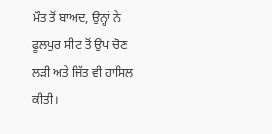ਮੌਤ ਤੋਂ ਬਾਅਦ, ਉਨ੍ਹਾਂ ਨੇ ਫੂਲਪੁਰ ਸੀਟ ਤੋਂ ਉਪ ਚੋਣ ਲੜੀ ਅਤੇ ਜਿੱਤ ਵੀ ਹਾਸਿਲ ਕੀਤੀ।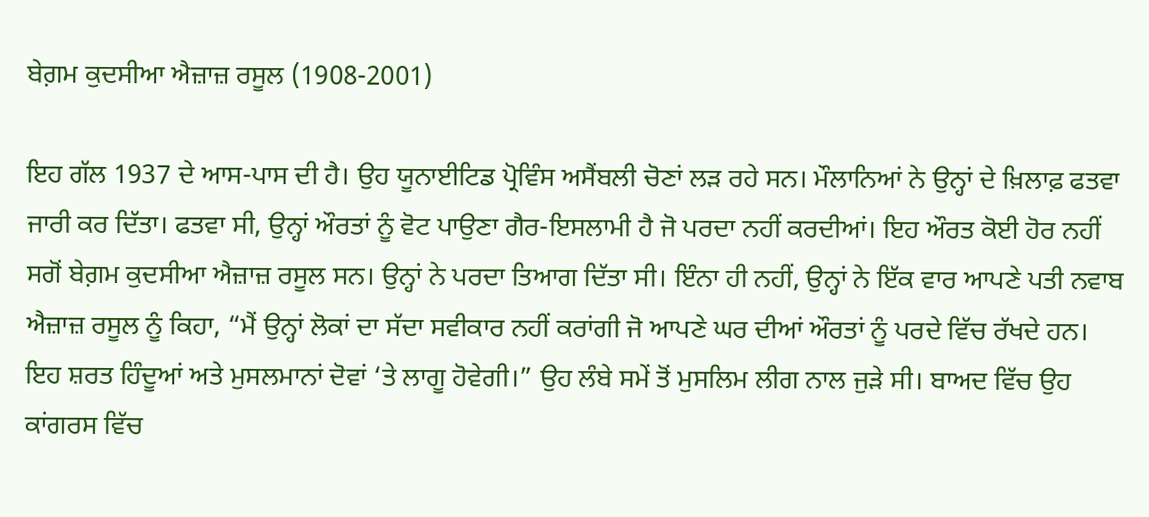ਬੇਗ਼ਮ ਕੁਦਸੀਆ ਐਜ਼ਾਜ਼ ਰਸੂਲ (1908-2001)

ਇਹ ਗੱਲ 1937 ਦੇ ਆਸ-ਪਾਸ ਦੀ ਹੈ। ਉਹ ਯੂਨਾਈਟਿਡ ਪ੍ਰੋਵਿੰਸ ਅਸੈਂਬਲੀ ਚੋਣਾਂ ਲੜ ਰਹੇ ਸਨ। ਮੌਲਾਨਿਆਂ ਨੇ ਉਨ੍ਹਾਂ ਦੇ ਖ਼ਿਲਾਫ਼ ਫਤਵਾ ਜਾਰੀ ਕਰ ਦਿੱਤਾ। ਫਤਵਾ ਸੀ, ਉਨ੍ਹਾਂ ਔਰਤਾਂ ਨੂੰ ਵੋਟ ਪਾਉਣਾ ਗੈਰ-ਇਸਲਾਮੀ ਹੈ ਜੋ ਪਰਦਾ ਨਹੀਂ ਕਰਦੀਆਂ। ਇਹ ਔਰਤ ਕੋਈ ਹੋਰ ਨਹੀਂ ਸਗੋਂ ਬੇਗ਼ਮ ਕੁਦਸੀਆ ਐਜ਼ਾਜ਼ ਰਸੂਲ ਸਨ। ਉਨ੍ਹਾਂ ਨੇ ਪਰਦਾ ਤਿਆਗ ਦਿੱਤਾ ਸੀ। ਇੰਨਾ ਹੀ ਨਹੀਂ, ਉਨ੍ਹਾਂ ਨੇ ਇੱਕ ਵਾਰ ਆਪਣੇ ਪਤੀ ਨਵਾਬ ਐਜ਼ਾਜ਼ ਰਸੂਲ ਨੂੰ ਕਿਹਾ, “ਮੈਂ ਉਨ੍ਹਾਂ ਲੋਕਾਂ ਦਾ ਸੱਦਾ ਸਵੀਕਾਰ ਨਹੀਂ ਕਰਾਂਗੀ ਜੋ ਆਪਣੇ ਘਰ ਦੀਆਂ ਔਰਤਾਂ ਨੂੰ ਪਰਦੇ ਵਿੱਚ ਰੱਖਦੇ ਹਨ। ਇਹ ਸ਼ਰਤ ਹਿੰਦੂਆਂ ਅਤੇ ਮੁਸਲਮਾਨਾਂ ਦੋਵਾਂ ‘ਤੇ ਲਾਗੂ ਹੋਵੇਗੀ।” ਉਹ ਲੰਬੇ ਸਮੇਂ ਤੋਂ ਮੁਸਲਿਮ ਲੀਗ ਨਾਲ ਜੁੜੇ ਸੀ। ਬਾਅਦ ਵਿੱਚ ਉਹ ਕਾਂਗਰਸ ਵਿੱਚ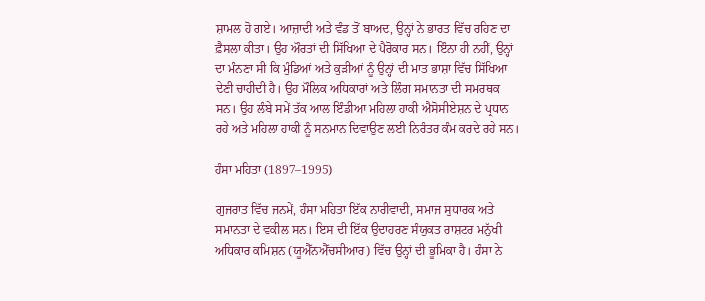ਸ਼ਾਮਲ ਹੋ ਗਏ। ਆਜ਼ਾਦੀ ਅਤੇ ਵੰਡ ਤੋਂ ਬਾਅਦ, ਉਨ੍ਹਾਂ ਨੇ ਭਾਰਤ ਵਿੱਚ ਰਹਿਣ ਦਾ ਫ਼ੈਸਲਾ ਕੀਤਾ। ਉਹ ਔਰਤਾਂ ਦੀ ਸਿੱਖਿਆ ਦੇ ਪੈਰੋਕਾਰ ਸਨ। ਇੰਨਾ ਹੀ ਨਹੀਂ, ਉਨ੍ਹਾਂ ਦਾ ਮੰਨਣਾ ਸੀ ਕਿ ਮੁੰਡਿਆਂ ਅਤੇ ਕੁੜੀਆਂ ਨੂੰ ਉਨ੍ਹਾਂ ਦੀ ਮਾਤ ਭਾਸ਼ਾ ਵਿੱਚ ਸਿੱਖਿਆ ਦੇਣੀ ਚਾਹੀਦੀ ਹੈ। ਉਹ ਮੌਲਿਕ ਅਧਿਕਾਰਾਂ ਅਤੇ ਲਿੰਗ ਸਮਾਨਤਾ ਦੀ ਸਮਰਥਕ ਸਨ। ਉਹ ਲੰਬੇ ਸਮੇਂ ਤੱਕ ਆਲ ਇੰਡੀਆ ਮਹਿਲਾ ਹਾਕੀ ਐਸੋਸੀਏਸ਼ਨ ਦੇ ਪ੍ਰਧਾਨ ਰਹੇ ਅਤੇ ਮਹਿਲਾ ਹਾਕੀ ਨੂੰ ਸਨਮਾਨ ਦਿਵਾਉਣ ਲਈ ਨਿਰੰਤਰ ਕੰਮ ਕਰਦੇ ਰਹੇ ਸਨ।

ਹੰਸਾ ਮਹਿਤਾ (1897–1995)

ਗੁਜਰਾਤ ਵਿੱਚ ਜਨਮੇਂ, ਹੰਸਾ ਮਹਿਤਾ ਇੱਕ ਨਾਰੀਵਾਦੀ, ਸਮਾਜ ਸੁਧਾਰਕ ਅਤੇ ਸਮਾਨਤਾ ਦੇ ਵਕੀਲ ਸਨ। ਇਸ ਦੀ ਇੱਕ ਉਦਾਹਰਣ ਸੰਯੁਕਤ ਰਾਸ਼ਟਰ ਮਨੁੱਖੀ ਅਧਿਕਾਰ ਕਮਿਸ਼ਨ (ਯੂਐੱਨਐੱਚਸੀਆਰ) ਵਿੱਚ ਉਨ੍ਹਾਂ ਦੀ ਭੂਮਿਕਾ ਹੈ। ਹੰਸਾ ਨੇ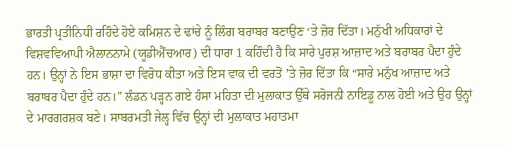ਭਾਰਤੀ ਪ੍ਰਤੀਨਿਧੀ ਰਹਿੰਦੇ ਹੋਏ ਕਮਿਸ਼ਨ ਦੇ ਢਾਂਚੇ ਨੂੰ ਲਿੰਗ ਬਰਾਬਰ ਬਣਾਉਣ ‘ਤੇ ਜ਼ੋਰ ਦਿੱਤਾ। ਮਨੁੱਖੀ ਅਧਿਕਾਰਾਂ ਦੇ ਵਿਸ਼ਵਵਿਆਪੀ ਐਲਾਨਨਾਮੇ (ਯੂਡੀਐੱਚਆਰ) ਦੀ ਧਾਰਾ 1 ਕਹਿੰਦੀ ਹੈ ਕਿ ਸਾਰੇ ਪੁਰਸ਼ ਆਜ਼ਾਦ ਅਤੇ ਬਰਾਬਰ ਪੈਦਾ ਹੁੰਦੇ ਹਨ। ਉਨ੍ਹਾਂ ਨੇ ਇਸ ਭਾਸ਼ਾ ਦਾ ਵਿਰੋਧ ਕੀਤਾ ਅਤੇ ਇਸ ਵਾਕ ਦੀ ਵਰਤੋਂ ʼਤੇ ਜ਼ੋਰ ਦਿੱਤਾ ਕਿ “ਸਾਰੇ ਮਨੁੱਖ ਆਜ਼ਾਦ ਅਤੇ ਬਰਾਬਰ ਪੈਦਾ ਹੁੰਦੇ ਹਨ।” ਲੰਡਨ ਪੜ੍ਹਨ ਗਏ ਹੰਸਾ ਮਹਿਤਾ ਦੀ ਮੁਲਾਕਾਤ ਉੱਥੇ ਸਰੋਜਨੀ ਨਾਇਡੂ ਨਾਲ ਹੋਈ ਅਤੇ ਉਹ ਉਨ੍ਹਾਂ ਦੇ ਮਾਰਗਰਸ਼ਕ ਬਣੇ। ਸਾਬਰਮਤੀ ਜੇਲ੍ਹ ਵਿੱਚ ਉਨ੍ਹਾਂ ਦੀ ਮੁਲਾਕਾਤ ਮਹਾਤਮਾ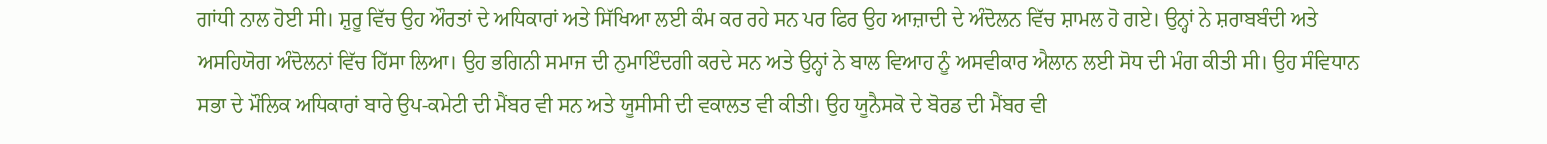ਗਾਂਧੀ ਨਾਲ ਹੋਈ ਸੀ। ਸ਼ੁਰੂ ਵਿੱਚ ਉਹ ਔਰਤਾਂ ਦੇ ਅਧਿਕਾਰਾਂ ਅਤੇ ਸਿੱਖਿਆ ਲਈ ਕੰਮ ਕਰ ਰਹੇ ਸਨ ਪਰ ਫਿਰ ਉਹ ਆਜ਼ਾਦੀ ਦੇ ਅੰਦੋਲਨ ਵਿੱਚ ਸ਼ਾਮਲ ਹੋ ਗਏ। ਉਨ੍ਹਾਂ ਨੇ ਸ਼ਰਾਬਬੰਦੀ ਅਤੇ ਅਸਹਿਯੋਗ ਅੰਦੋਲਨਾਂ ਵਿੱਚ ਹਿੱਸਾ ਲਿਆ। ਉਹ ਭਗਿਨੀ ਸਮਾਜ ਦੀ ਨੁਮਾਇੰਦਗੀ ਕਰਦੇ ਸਨ ਅਤੇ ਉਨ੍ਹਾਂ ਨੇ ਬਾਲ ਵਿਆਹ ਨੂੰ ਅਸਵੀਕਾਰ ਐਲਾਨ ਲਈ ਸੋਧ ਦੀ ਮੰਗ ਕੀਤੀ ਸੀ। ਉਹ ਸੰਵਿਧਾਨ ਸਭਾ ਦੇ ਮੌਲਿਕ ਅਧਿਕਾਰਾਂ ਬਾਰੇ ਉਪ-ਕਮੇਟੀ ਦੀ ਮੈਂਬਰ ਵੀ ਸਨ ਅਤੇ ਯੂਸੀਸੀ ਦੀ ਵਕਾਲਤ ਵੀ ਕੀਤੀ। ਉਹ ਯੂਨੈਸਕੋ ਦੇ ਬੋਰਡ ਦੀ ਮੈਂਬਰ ਵੀ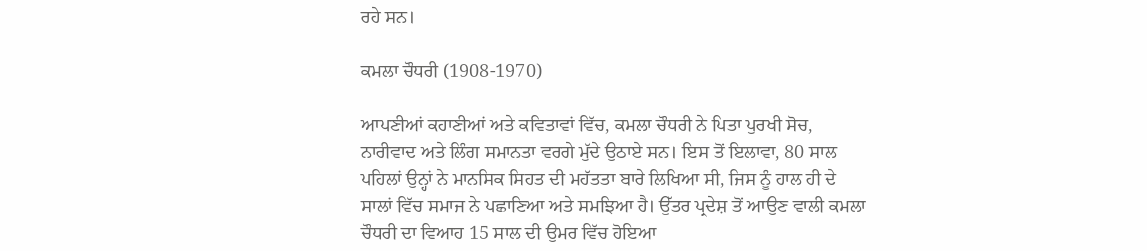ਰਹੇ ਸਨ।

ਕਮਲਾ ਚੌਧਰੀ (1908-1970)

ਆਪਣੀਆਂ ਕਹਾਣੀਆਂ ਅਤੇ ਕਵਿਤਾਵਾਂ ਵਿੱਚ, ਕਮਲਾ ਚੌਧਰੀ ਨੇ ਪਿਤਾ ਪੁਰਖੀ ਸੋਚ, ਨਾਰੀਵਾਦ ਅਤੇ ਲਿੰਗ ਸਮਾਨਤਾ ਵਰਗੇ ਮੁੱਦੇ ਉਠਾਏ ਸਨ। ਇਸ ਤੋਂ ਇਲਾਵਾ, 80 ਸਾਲ ਪਹਿਲਾਂ ਉਨ੍ਹਾਂ ਨੇ ਮਾਨਸਿਕ ਸਿਹਤ ਦੀ ਮਹੱਤਤਾ ਬਾਰੇ ਲਿਖਿਆ ਸੀ, ਜਿਸ ਨੂੰ ਹਾਲ ਹੀ ਦੇ ਸਾਲਾਂ ਵਿੱਚ ਸਮਾਜ ਨੇ ਪਛਾਣਿਆ ਅਤੇ ਸਮਝਿਆ ਹੈ। ਉੱਤਰ ਪ੍ਰਦੇਸ਼ ਤੋਂ ਆਉਣ ਵਾਲੀ ਕਮਲਾ ਚੌਧਰੀ ਦਾ ਵਿਆਹ 15 ਸਾਲ ਦੀ ਉਮਰ ਵਿੱਚ ਹੋਇਆ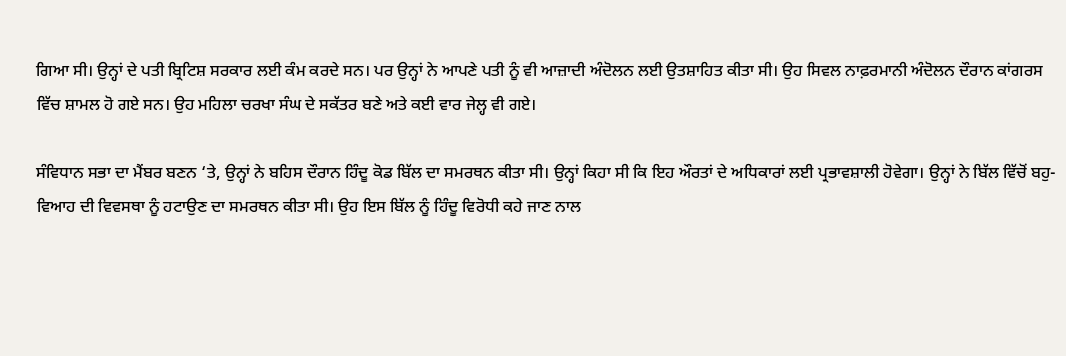ਗਿਆ ਸੀ। ਉਨ੍ਹਾਂ ਦੇ ਪਤੀ ਬ੍ਰਿਟਿਸ਼ ਸਰਕਾਰ ਲਈ ਕੰਮ ਕਰਦੇ ਸਨ। ਪਰ ਉਨ੍ਹਾਂ ਨੇ ਆਪਣੇ ਪਤੀ ਨੂੰ ਵੀ ਆਜ਼ਾਦੀ ਅੰਦੋਲਨ ਲਈ ਉਤਸ਼ਾਹਿਤ ਕੀਤਾ ਸੀ। ਉਹ ਸਿਵਲ ਨਾਫ਼ਰਮਾਨੀ ਅੰਦੋਲਨ ਦੌਰਾਨ ਕਾਂਗਰਸ ਵਿੱਚ ਸ਼ਾਮਲ ਹੋ ਗਏ ਸਨ। ਉਹ ਮਹਿਲਾ ਚਰਖਾ ਸੰਘ ਦੇ ਸਕੱਤਰ ਬਣੇ ਅਤੇ ਕਈ ਵਾਰ ਜੇਲ੍ਹ ਵੀ ਗਏ।

ਸੰਵਿਧਾਨ ਸਭਾ ਦਾ ਮੈਂਬਰ ਬਣਨ ‘ਤੇ, ਉਨ੍ਹਾਂ ਨੇ ਬਹਿਸ ਦੌਰਾਨ ਹਿੰਦੂ ਕੋਡ ਬਿੱਲ ਦਾ ਸਮਰਥਨ ਕੀਤਾ ਸੀ। ਉਨ੍ਹਾਂ ਕਿਹਾ ਸੀ ਕਿ ਇਹ ਔਰਤਾਂ ਦੇ ਅਧਿਕਾਰਾਂ ਲਈ ਪ੍ਰਭਾਵਸ਼ਾਲੀ ਹੋਵੇਗਾ। ਉਨ੍ਹਾਂ ਨੇ ਬਿੱਲ ਵਿੱਚੋਂ ਬਹੁ-ਵਿਆਹ ਦੀ ਵਿਵਸਥਾ ਨੂੰ ਹਟਾਉਣ ਦਾ ਸਮਰਥਨ ਕੀਤਾ ਸੀ। ਉਹ ਇਸ ਬਿੱਲ ਨੂੰ ਹਿੰਦੂ ਵਿਰੋਧੀ ਕਹੇ ਜਾਣ ਨਾਲ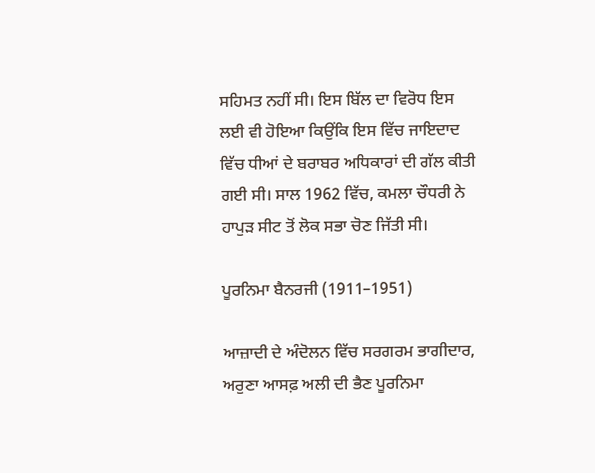ਸਹਿਮਤ ਨਹੀਂ ਸੀ। ਇਸ ਬਿੱਲ ਦਾ ਵਿਰੋਧ ਇਸ ਲਈ ਵੀ ਹੋਇਆ ਕਿਉਂਕਿ ਇਸ ਵਿੱਚ ਜਾਇਦਾਦ ਵਿੱਚ ਧੀਆਂ ਦੇ ਬਰਾਬਰ ਅਧਿਕਾਰਾਂ ਦੀ ਗੱਲ ਕੀਤੀ ਗਈ ਸੀ। ਸਾਲ 1962 ਵਿੱਚ, ਕਮਲਾ ਚੌਧਰੀ ਨੇ ਹਾਪੁੜ ਸੀਟ ਤੋਂ ਲੋਕ ਸਭਾ ਚੋਣ ਜਿੱਤੀ ਸੀ।

ਪੂਰਨਿਮਾ ਬੈਨਰਜੀ (1911–1951)

ਆਜ਼ਾਦੀ ਦੇ ਅੰਦੋਲਨ ਵਿੱਚ ਸਰਗਰਮ ਭਾਗੀਦਾਰ, ਅਰੁਣਾ ਆਸਫ਼ ਅਲੀ ਦੀ ਭੈਣ ਪੂਰਨਿਮਾ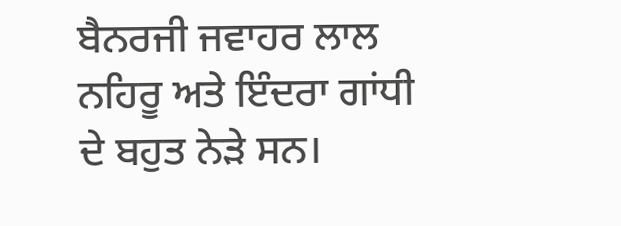ਬੈਨਰਜੀ ਜਵਾਹਰ ਲਾਲ ਨਹਿਰੂ ਅਤੇ ਇੰਦਰਾ ਗਾਂਧੀ ਦੇ ਬਹੁਤ ਨੇੜੇ ਸਨ।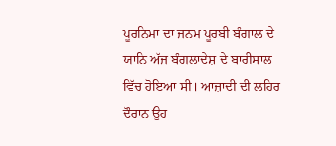ਪੂਰਨਿਮਾ ਦਾ ਜਨਮ ਪੂਰਬੀ ਬੰਗਾਲ ਦੇ ਯਾਨਿ ਅੱਜ ਬੰਗਲਾਦੇਸ਼ ਦੇ ਬਾਰੀਸਾਲ ਵਿੱਚ ਹੋਇਆ ਸੀ। ਆਜ਼ਾਦੀ ਦੀ ਲਹਿਰ ਦੌਰਾਨ ਉਹ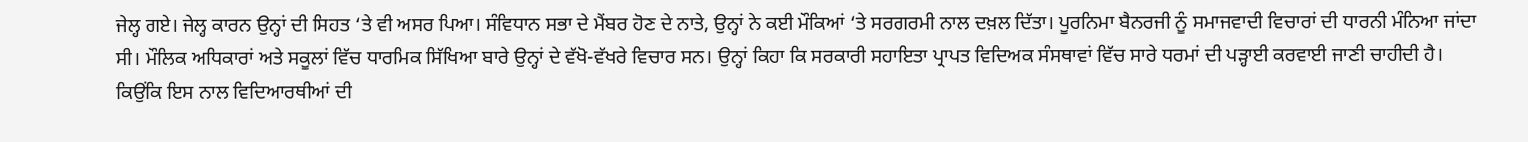ਜੇਲ੍ਹ ਗਏ। ਜੇਲ੍ਹ ਕਾਰਨ ਉਨ੍ਹਾਂ ਦੀ ਸਿਹਤ ‘ਤੇ ਵੀ ਅਸਰ ਪਿਆ। ਸੰਵਿਧਾਨ ਸਭਾ ਦੇ ਮੈਂਬਰ ਹੋਣ ਦੇ ਨਾਤੇ, ਉਨ੍ਹਾਂ ਨੇ ਕਈ ਮੌਕਿਆਂ ‘ਤੇ ਸਰਗਰਮੀ ਨਾਲ ਦਖ਼ਲ ਦਿੱਤਾ। ਪੂਰਨਿਮਾ ਬੈਨਰਜੀ ਨੂੰ ਸਮਾਜਵਾਦੀ ਵਿਚਾਰਾਂ ਦੀ ਧਾਰਨੀ ਮੰਨਿਆ ਜਾਂਦਾ ਸੀ। ਮੌਲਿਕ ਅਧਿਕਾਰਾਂ ਅਤੇ ਸਕੂਲਾਂ ਵਿੱਚ ਧਾਰਮਿਕ ਸਿੱਖਿਆ ਬਾਰੇ ਉਨ੍ਹਾਂ ਦੇ ਵੱਖੋ-ਵੱਖਰੇ ਵਿਚਾਰ ਸਨ। ਉਨ੍ਹਾਂ ਕਿਹਾ ਕਿ ਸਰਕਾਰੀ ਸਹਾਇਤਾ ਪ੍ਰਾਪਤ ਵਿਦਿਅਕ ਸੰਸਥਾਵਾਂ ਵਿੱਚ ਸਾਰੇ ਧਰਮਾਂ ਦੀ ਪੜ੍ਹਾਈ ਕਰਵਾਈ ਜਾਣੀ ਚਾਹੀਦੀ ਹੈ। ਕਿਉਂਕਿ ਇਸ ਨਾਲ ਵਿਦਿਆਰਥੀਆਂ ਦੀ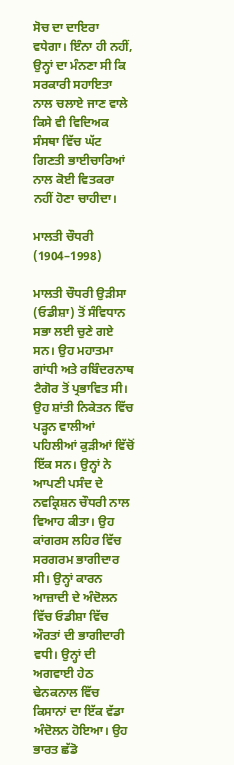ਸੋਚ ਦਾ ਦਾਇਰਾ ਵਧੇਗਾ। ਇੰਨਾ ਹੀ ਨਹੀਂ, ਉਨ੍ਹਾਂ ਦਾ ਮੰਨਣਾ ਸੀ ਕਿ ਸਰਕਾਰੀ ਸਹਾਇਤਾ ਨਾਲ ਚਲਾਏ ਜਾਣ ਵਾਲੇ ਕਿਸੇ ਵੀ ਵਿਦਿਅਕ ਸੰਸਥਾ ਵਿੱਚ ਘੱਟ ਗਿਣਤੀ ਭਾਈਚਾਰਿਆਂ ਨਾਲ ਕੋਈ ਵਿਤਕਰਾ ਨਹੀਂ ਹੋਣਾ ਚਾਹੀਦਾ।

ਮਾਲਤੀ ਚੌਧਰੀ (1904–1998)

ਮਾਲਤੀ ਚੌਧਰੀ ਉੜੀਸਾ (ਓਡੀਸ਼ਾ) ਤੋਂ ਸੰਵਿਧਾਨ ਸਭਾ ਲਈ ਚੁਣੇ ਗਏ ਸਨ। ਉਹ ਮਹਾਤਮਾ ਗਾਂਧੀ ਅਤੇ ਰਬਿੰਦਰਨਾਥ ਟੈਗੋਰ ਤੋਂ ਪ੍ਰਭਾਵਿਤ ਸੀ। ਉਹ ਸ਼ਾਂਤੀ ਨਿਕੇਤਨ ਵਿੱਚ ਪੜ੍ਹਨ ਵਾਲੀਆਂ ਪਹਿਲੀਆਂ ਕੁੜੀਆਂ ਵਿੱਚੋਂ ਇੱਕ ਸਨ। ਉਨ੍ਹਾਂ ਨੇ ਆਪਣੀ ਪਸੰਦ ਦੇ ਨਵਕ੍ਰਿਸ਼ਨ ਚੌਧਰੀ ਨਾਲ ਵਿਆਹ ਕੀਤਾ। ਉਹ ਕਾਂਗਰਸ ਲਹਿਰ ਵਿੱਚ ਸਰਗਰਮ ਭਾਗੀਦਾਰ ਸੀ। ਉਨ੍ਹਾਂ ਕਾਰਨ ਆਜ਼ਾਦੀ ਦੇ ਅੰਦੋਲਨ ਵਿੱਚ ਓਡੀਸ਼ਾ ਵਿੱਚ ਔਰਤਾਂ ਦੀ ਭਾਗੀਦਾਰੀ ਵਧੀ। ਉਨ੍ਹਾਂ ਦੀ ਅਗਵਾਈ ਹੇਠ ਢੇਨਕਨਾਲ ਵਿੱਚ ਕਿਸਾਨਾਂ ਦਾ ਇੱਕ ਵੱਡਾ ਅੰਦੋਲਨ ਹੋਇਆ। ਉਹ ਭਾਰਤ ਛੱਡੋ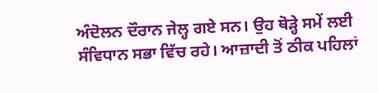ਅੰਦੋਲਨ ਦੌਰਾਨ ਜੇਲ੍ਹ ਗਏ ਸਨ। ਉਹ ਥੋੜ੍ਹੇ ਸਮੇਂ ਲਈ ਸੰਵਿਧਾਨ ਸਭਾ ਵਿੱਚ ਰਹੇ। ਆਜ਼ਾਦੀ ਤੋਂ ਠੀਕ ਪਹਿਲਾਂ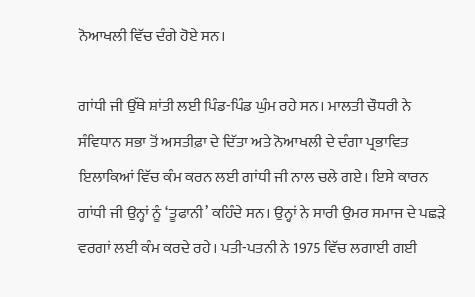ਨੋਆਖਲੀ ਵਿੱਚ ਦੰਗੇ ਹੋਏ ਸਨ।

ਗਾਂਧੀ ਜੀ ਉੱਥੇ ਸ਼ਾਂਤੀ ਲਈ ਪਿੰਡ-ਪਿੰਡ ਘੁੰਮ ਰਹੇ ਸਨ। ਮਾਲਤੀ ਚੌਧਰੀ ਨੇ ਸੰਵਿਧਾਨ ਸਭਾ ਤੋਂ ਅਸਤੀਫ਼ਾ ਦੇ ਦਿੱਤਾ ਅਤੇ ਨੋਆਖਲੀ ਦੇ ਦੰਗਾ ਪ੍ਰਭਾਵਿਤ ਇਲਾਕਿਆਂ ਵਿੱਚ ਕੰਮ ਕਰਨ ਲਈ ਗਾਂਧੀ ਜੀ ਨਾਲ ਚਲੇ ਗਏ। ਇਸੇ ਕਾਰਨ ਗਾਂਧੀ ਜੀ ਉਨ੍ਹਾਂ ਨੂੰ ‘ਤੂਫਾਨੀ’ ਕਹਿੰਦੇ ਸਨ। ਉਨ੍ਹਾਂ ਨੇ ਸਾਰੀ ਉਮਰ ਸਮਾਜ ਦੇ ਪਛੜੇ ਵਰਗਾਂ ਲਈ ਕੰਮ ਕਰਦੇ ਰਹੇ। ਪਤੀ-ਪਤਨੀ ਨੇ 1975 ਵਿੱਚ ਲਗਾਈ ਗਈ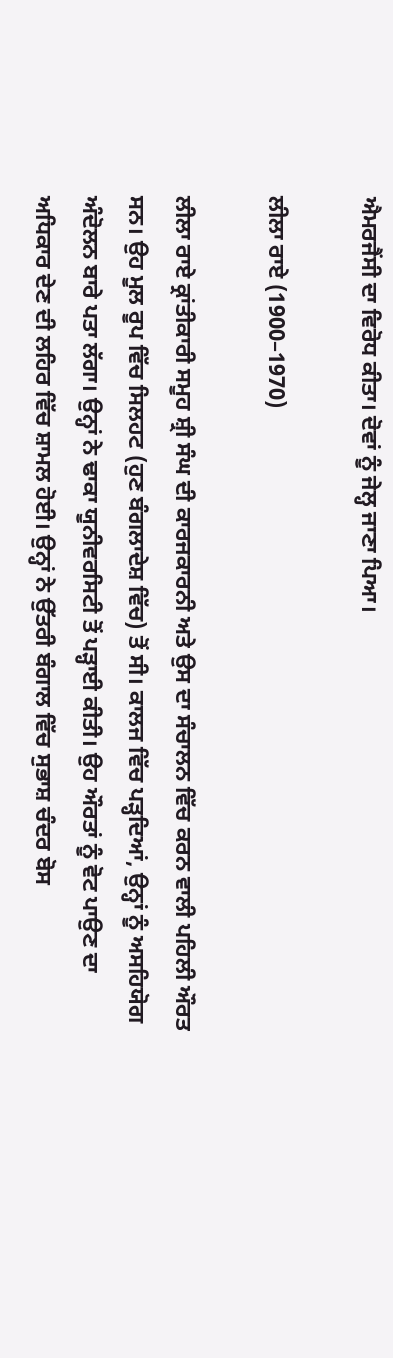ਐਮਰਜੈਂਸੀ ਦਾ ਵਿਰੋਧ ਕੀਤਾ। ਦੋਵਾਂ ਨੂੰ ਜੇਲ੍ਹ ਜਾਣਾ ਪਿਆ।

ਲੀਲਾ ਰਾਏ (1900–1970)

ਲੀਲਾ ਰਾਏ ਕ੍ਰਾਂਤੀਕਾਰੀ ਸਮੂਹ ਸ਼੍ਰੀ ਸੰਘ ਦੀ ਕਾਰਜਕਾਰਨੀ ਅਤੇ ਉਸ ਦਾ ਸੰਚਾਲਨ ਵਿੱਚ ਕਰਨ ਵਾਲੀ ਪਹਿਲੀ ਔਰਤ ਸਨ। ਉਹ ਮੂਲ ਰੂਪ ਵਿੱਚ ਸਿਲਹਟ (ਹੁਣ ਬੰਗਲਾਦੇਸ਼ ਵਿੱਚ) ਤੋਂ ਸੀ। ਕਾਲਜ ਵਿੱਚ ਪੜ੍ਹਦਿਆਂ, ਉਨ੍ਹਾਂ ਨੂੰ ਅਸਹਿਯੋਗ ਅੰਦੋਲਨ ਬਾਰੇ ਪਤਾ ਲੱਗਾ। ਉਨ੍ਹਾਂ ਨੇ ਢਾਕਾ ਯੂਨੀਵਰਸਿਟੀ ਤੋਂ ਪੜ੍ਹਾਈ ਕੀਤੀ। ਉਹ ਔਰਤਾਂ ਨੂੰ ਵੋਟ ਪਾਉਣ ਦਾ ਅਧਿਕਾਰ ਦੇਣ ਦੀ ਲਹਿਰ ਵਿੱਚ ਸ਼ਾਮਲ ਹੋਈ। ਉਨ੍ਹਾਂ ਨੇ ਉੱਤਰੀ ਬੰਗਾਲ ਵਿੱਚ ਸੁਭਾਸ਼ ਚੰਦਰ ਬੋਸ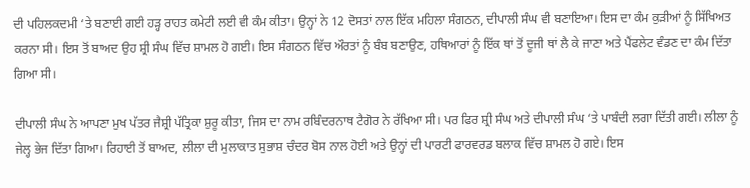ਦੀ ਪਹਿਲਕਦਮੀ ‘ਤੇ ਬਣਾਈ ਗਈ ਹੜ੍ਹ ਰਾਹਤ ਕਮੇਟੀ ਲਈ ਵੀ ਕੰਮ ਕੀਤਾ। ਉਨ੍ਹਾਂ ਨੇ 12 ਦੋਸਤਾਂ ਨਾਲ ਇੱਕ ਮਹਿਲਾ ਸੰਗਠਨ, ਦੀਪਾਲੀ ਸੰਘ ਵੀ ਬਣਾਇਆ। ਇਸ ਦਾ ਕੰਮ ਕੁੜੀਆਂ ਨੂੰ ਸਿੱਖਿਅਤ ਕਰਨਾ ਸੀ। ਇਸ ਤੋਂ ਬਾਅਦ ਉਹ ਸ਼੍ਰੀ ਸੰਘ ਵਿੱਚ ਸ਼ਾਮਲ ਹੋ ਗਈ। ਇਸ ਸੰਗਠਨ ਵਿੱਚ ਔਰਤਾਂ ਨੂੰ ਬੰਬ ਬਣਾਉਣ, ਹਥਿਆਰਾਂ ਨੂੰ ਇੱਕ ਥਾਂ ਤੋਂ ਦੂਜੀ ਥਾਂ ਲੈ ਕੇ ਜਾਣਾ ਅਤੇ ਪੈਂਫਲੇਟ ਵੰਡਣ ਦਾ ਕੰਮ ਦਿੱਤਾ ਗਿਆ ਸੀ।

ਦੀਪਾਲੀ ਸੰਘ ਨੇ ਆਪਣਾ ਮੁਖ ਪੱਤਰ ਜੈਸ਼੍ਰੀ ਪੱਤ੍ਰਿਕਾ ਸ਼ੁਰੂ ਕੀਤਾ, ਜਿਸ ਦਾ ਨਾਮ ਰਬਿੰਦਰਨਾਥ ਟੈਗੋਰ ਨੇ ਰੱਖਿਆ ਸੀ। ਪਰ ਫਿਰ ਸ਼੍ਰੀ ਸੰਘ ਅਤੇ ਦੀਪਾਲੀ ਸੰਘ ‘ਤੇ ਪਾਬੰਦੀ ਲਗਾ ਦਿੱਤੀ ਗਈ। ਲੀਲਾ ਨੂੰ ਜੇਲ੍ਹ ਭੇਜ ਦਿੱਤਾ ਗਿਆ। ਰਿਹਾਈ ਤੋਂ ਬਾਅਦ, ਲੀਲਾ ਦੀ ਮੁਲਾਕਾਤ ਸੁਭਾਸ਼ ਚੰਦਰ ਬੋਸ ਨਾਲ ਹੋਈ ਅਤੇ ਉਨ੍ਹਾਂ ਦੀ ਪਾਰਟੀ ਫਾਰਵਰਡ ਬਲਾਕ ਵਿੱਚ ਸ਼ਾਮਲ ਹੋ ਗਏ। ਇਸ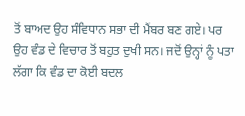ਤੋਂ ਬਾਅਦ ਉਹ ਸੰਵਿਧਾਨ ਸਭਾ ਦੀ ਮੈਂਬਰ ਬਣ ਗਏ। ਪਰ ਉਹ ਵੰਡ ਦੇ ਵਿਚਾਰ ਤੋਂ ਬਹੁਤ ਦੁਖੀ ਸਨ। ਜਦੋਂ ਉਨ੍ਹਾਂ ਨੂੰ ਪਤਾ ਲੱਗਾ ਕਿ ਵੰਡ ਦਾ ਕੋਈ ਬਦਲ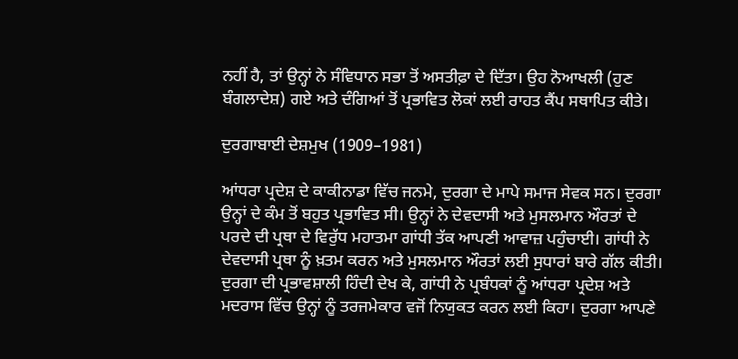ਨਹੀਂ ਹੈ, ਤਾਂ ਉਨ੍ਹਾਂ ਨੇ ਸੰਵਿਧਾਨ ਸਭਾ ਤੋਂ ਅਸਤੀਫ਼ਾ ਦੇ ਦਿੱਤਾ। ਉਹ ਨੋਆਖਲੀ (ਹੁਣ ਬੰਗਲਾਦੇਸ਼) ਗਏ ਅਤੇ ਦੰਗਿਆਂ ਤੋਂ ਪ੍ਰਭਾਵਿਤ ਲੋਕਾਂ ਲਈ ਰਾਹਤ ਕੈਂਪ ਸਥਾਪਿਤ ਕੀਤੇ।

ਦੁਰਗਾਬਾਈ ਦੇਸ਼ਮੁਖ (1909–1981)

ਆਂਧਰਾ ਪ੍ਰਦੇਸ਼ ਦੇ ਕਾਕੀਨਾਡਾ ਵਿੱਚ ਜਨਮੇ, ਦੁਰਗਾ ਦੇ ਮਾਪੇ ਸਮਾਜ ਸੇਵਕ ਸਨ। ਦੁਰਗਾ ਉਨ੍ਹਾਂ ਦੇ ਕੰਮ ਤੋਂ ਬਹੁਤ ਪ੍ਰਭਾਵਿਤ ਸੀ। ਉਨ੍ਹਾਂ ਨੇ ਦੇਵਦਾਸੀ ਅਤੇ ਮੁਸਲਮਾਨ ਔਰਤਾਂ ਦੇ ਪਰਦੇ ਦੀ ਪ੍ਰਥਾ ਦੇ ਵਿਰੁੱਧ ਮਹਾਤਮਾ ਗਾਂਧੀ ਤੱਕ ਆਪਣੀ ਆਵਾਜ਼ ਪਹੁੰਚਾਈ। ਗਾਂਧੀ ਨੇ ਦੇਵਦਾਸੀ ਪ੍ਰਥਾ ਨੂੰ ਖ਼ਤਮ ਕਰਨ ਅਤੇ ਮੁਸਲਮਾਨ ਔਰਤਾਂ ਲਈ ਸੁਧਾਰਾਂ ਬਾਰੇ ਗੱਲ ਕੀਤੀ। ਦੁਰਗਾ ਦੀ ਪ੍ਰਭਾਵਸ਼ਾਲੀ ਹਿੰਦੀ ਦੇਖ ਕੇ, ਗਾਂਧੀ ਨੇ ਪ੍ਰਬੰਧਕਾਂ ਨੂੰ ਆਂਧਰਾ ਪ੍ਰਦੇਸ਼ ਅਤੇ ਮਦਰਾਸ ਵਿੱਚ ਉਨ੍ਹਾਂ ਨੂੰ ਤਰਜਮੇਕਾਰ ਵਜੋਂ ਨਿਯੁਕਤ ਕਰਨ ਲਈ ਕਿਹਾ। ਦੁਰਗਾ ਆਪਣੇ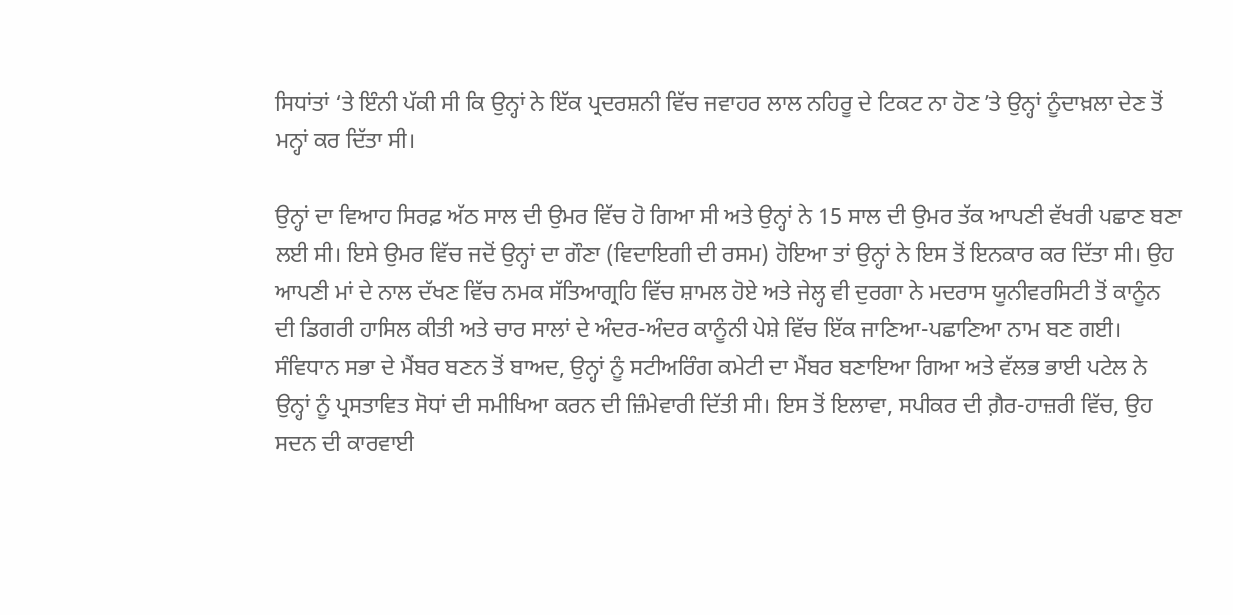ਸਿਧਾਂਤਾਂ ‘ਤੇ ਇੰਨੀ ਪੱਕੀ ਸੀ ਕਿ ਉਨ੍ਹਾਂ ਨੇ ਇੱਕ ਪ੍ਰਦਰਸ਼ਨੀ ਵਿੱਚ ਜਵਾਹਰ ਲਾਲ ਨਹਿਰੂ ਦੇ ਟਿਕਟ ਨਾ ਹੋਣ ʼਤੇ ਉਨ੍ਹਾਂ ਨੂੰਦਾਖ਼ਲਾ ਦੇਣ ਤੋਂ ਮਨ੍ਹਾਂ ਕਰ ਦਿੱਤਾ ਸੀ।

ਉਨ੍ਹਾਂ ਦਾ ਵਿਆਹ ਸਿਰਫ਼ ਅੱਠ ਸਾਲ ਦੀ ਉਮਰ ਵਿੱਚ ਹੋ ਗਿਆ ਸੀ ਅਤੇ ਉਨ੍ਹਾਂ ਨੇ 15 ਸਾਲ ਦੀ ਉਮਰ ਤੱਕ ਆਪਣੀ ਵੱਖਰੀ ਪਛਾਣ ਬਣਾ ਲਈ ਸੀ। ਇਸੇ ਉਮਰ ਵਿੱਚ ਜਦੋਂ ਉਨ੍ਹਾਂ ਦਾ ਗੌਣਾ (ਵਿਦਾਇਗੀ ਦੀ ਰਸਮ) ਹੋਇਆ ਤਾਂ ਉਨ੍ਹਾਂ ਨੇ ਇਸ ਤੋਂ ਇਨਕਾਰ ਕਰ ਦਿੱਤਾ ਸੀ। ਉਹ ਆਪਣੀ ਮਾਂ ਦੇ ਨਾਲ ਦੱਖਣ ਵਿੱਚ ਨਮਕ ਸੱਤਿਆਗ੍ਰਹਿ ਵਿੱਚ ਸ਼ਾਮਲ ਹੋਏ ਅਤੇ ਜੇਲ੍ਹ ਵੀ ਦੁਰਗਾ ਨੇ ਮਦਰਾਸ ਯੂਨੀਵਰਸਿਟੀ ਤੋਂ ਕਾਨੂੰਨ ਦੀ ਡਿਗਰੀ ਹਾਸਿਲ ਕੀਤੀ ਅਤੇ ਚਾਰ ਸਾਲਾਂ ਦੇ ਅੰਦਰ-ਅੰਦਰ ਕਾਨੂੰਨੀ ਪੇਸ਼ੇ ਵਿੱਚ ਇੱਕ ਜਾਣਿਆ-ਪਛਾਣਿਆ ਨਾਮ ਬਣ ਗਈ। ਸੰਵਿਧਾਨ ਸਭਾ ਦੇ ਮੈਂਬਰ ਬਣਨ ਤੋਂ ਬਾਅਦ, ਉਨ੍ਹਾਂ ਨੂੰ ਸਟੀਅਰਿੰਗ ਕਮੇਟੀ ਦਾ ਮੈਂਬਰ ਬਣਾਇਆ ਗਿਆ ਅਤੇ ਵੱਲਭ ਭਾਈ ਪਟੇਲ ਨੇ ਉਨ੍ਹਾਂ ਨੂੰ ਪ੍ਰਸਤਾਵਿਤ ਸੋਧਾਂ ਦੀ ਸਮੀਖਿਆ ਕਰਨ ਦੀ ਜ਼ਿੰਮੇਵਾਰੀ ਦਿੱਤੀ ਸੀ। ਇਸ ਤੋਂ ਇਲਾਵਾ, ਸਪੀਕਰ ਦੀ ਗ਼ੈਰ-ਹਾਜ਼ਰੀ ਵਿੱਚ, ਉਹ ਸਦਨ ਦੀ ਕਾਰਵਾਈ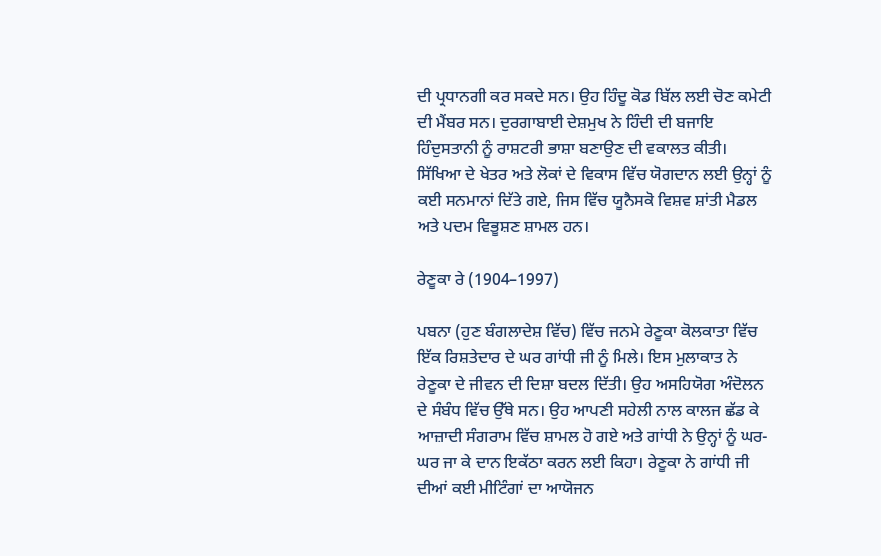ਦੀ ਪ੍ਰਧਾਨਗੀ ਕਰ ਸਕਦੇ ਸਨ। ਉਹ ਹਿੰਦੂ ਕੋਡ ਬਿੱਲ ਲਈ ਚੋਣ ਕਮੇਟੀ ਦੀ ਮੈਂਬਰ ਸਨ। ਦੁਰਗਾਬਾਈ ਦੇਸ਼ਮੁਖ ਨੇ ਹਿੰਦੀ ਦੀ ਬਜਾਇ ਹਿੰਦੁਸਤਾਨੀ ਨੂੰ ਰਾਸ਼ਟਰੀ ਭਾਸ਼ਾ ਬਣਾਉਣ ਦੀ ਵਕਾਲਤ ਕੀਤੀ। ਸਿੱਖਿਆ ਦੇ ਖੇਤਰ ਅਤੇ ਲੋਕਾਂ ਦੇ ਵਿਕਾਸ ਵਿੱਚ ਯੋਗਦਾਨ ਲਈ ਉਨ੍ਹਾਂ ਨੂੰ ਕਈ ਸਨਮਾਨਾਂ ਦਿੱਤੇ ਗਏ, ਜਿਸ ਵਿੱਚ ਯੂਨੈਸਕੋ ਵਿਸ਼ਵ ਸ਼ਾਂਤੀ ਮੈਡਲ ਅਤੇ ਪਦਮ ਵਿਭੂਸ਼ਣ ਸ਼ਾਮਲ ਹਨ।

ਰੇਣੂਕਾ ਰੇ (1904–1997)

ਪਬਨਾ (ਹੁਣ ਬੰਗਲਾਦੇਸ਼ ਵਿੱਚ) ਵਿੱਚ ਜਨਮੇ ਰੇਣੂਕਾ ਕੋਲਕਾਤਾ ਵਿੱਚ ਇੱਕ ਰਿਸ਼ਤੇਦਾਰ ਦੇ ਘਰ ਗਾਂਧੀ ਜੀ ਨੂੰ ਮਿਲੇ। ਇਸ ਮੁਲਾਕਾਤ ਨੇ ਰੇਣੂਕਾ ਦੇ ਜੀਵਨ ਦੀ ਦਿਸ਼ਾ ਬਦਲ ਦਿੱਤੀ। ਉਹ ਅਸਹਿਯੋਗ ਅੰਦੋਲਨ ਦੇ ਸੰਬੰਧ ਵਿੱਚ ਉੱਥੇ ਸਨ। ਉਹ ਆਪਣੀ ਸਹੇਲੀ ਨਾਲ ਕਾਲਜ ਛੱਡ ਕੇ ਆਜ਼ਾਦੀ ਸੰਗਰਾਮ ਵਿੱਚ ਸ਼ਾਮਲ ਹੋ ਗਏ ਅਤੇ ਗਾਂਧੀ ਨੇ ਉਨ੍ਹਾਂ ਨੂੰ ਘਰ-ਘਰ ਜਾ ਕੇ ਦਾਨ ਇਕੱਠਾ ਕਰਨ ਲਈ ਕਿਹਾ। ਰੇਣੂਕਾ ਨੇ ਗਾਂਧੀ ਜੀ ਦੀਆਂ ਕਈ ਮੀਟਿੰਗਾਂ ਦਾ ਆਯੋਜਨ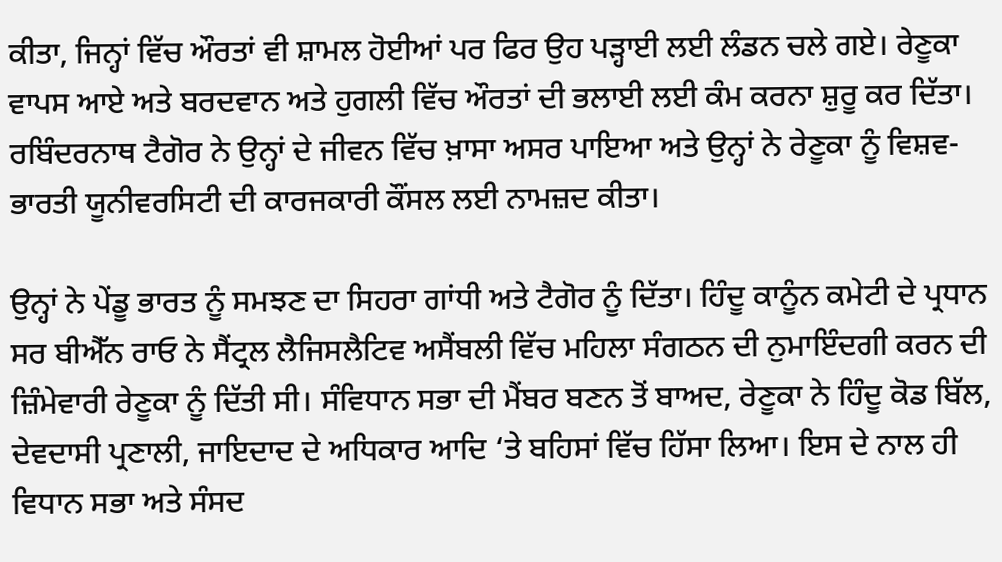ਕੀਤਾ, ਜਿਨ੍ਹਾਂ ਵਿੱਚ ਔਰਤਾਂ ਵੀ ਸ਼ਾਮਲ ਹੋਈਆਂ ਪਰ ਫਿਰ ਉਹ ਪੜ੍ਹਾਈ ਲਈ ਲੰਡਨ ਚਲੇ ਗਏ। ਰੇਣੂਕਾ ਵਾਪਸ ਆਏ ਅਤੇ ਬਰਦਵਾਨ ਅਤੇ ਹੁਗਲੀ ਵਿੱਚ ਔਰਤਾਂ ਦੀ ਭਲਾਈ ਲਈ ਕੰਮ ਕਰਨਾ ਸ਼ੁਰੂ ਕਰ ਦਿੱਤਾ। ਰਬਿੰਦਰਨਾਥ ਟੈਗੋਰ ਨੇ ਉਨ੍ਹਾਂ ਦੇ ਜੀਵਨ ਵਿੱਚ ਖ਼ਾਸਾ ਅਸਰ ਪਾਇਆ ਅਤੇ ਉਨ੍ਹਾਂ ਨੇ ਰੇਣੂਕਾ ਨੂੰ ਵਿਸ਼ਵ-ਭਾਰਤੀ ਯੂਨੀਵਰਸਿਟੀ ਦੀ ਕਾਰਜਕਾਰੀ ਕੌਂਸਲ ਲਈ ਨਾਮਜ਼ਦ ਕੀਤਾ।

ਉਨ੍ਹਾਂ ਨੇ ਪੇਂਡੂ ਭਾਰਤ ਨੂੰ ਸਮਝਣ ਦਾ ਸਿਹਰਾ ਗਾਂਧੀ ਅਤੇ ਟੈਗੋਰ ਨੂੰ ਦਿੱਤਾ। ਹਿੰਦੂ ਕਾਨੂੰਨ ਕਮੇਟੀ ਦੇ ਪ੍ਰਧਾਨ ਸਰ ਬੀਐੱਨ ਰਾਓ ਨੇ ਸੈਂਟ੍ਰਲ ਲੈਜਿਸਲੈਟਿਵ ਅਸੈਂਬਲੀ ਵਿੱਚ ਮਹਿਲਾ ਸੰਗਠਨ ਦੀ ਨੁਮਾਇੰਦਗੀ ਕਰਨ ਦੀ ਜ਼ਿੰਮੇਵਾਰੀ ਰੇਣੂਕਾ ਨੂੰ ਦਿੱਤੀ ਸੀ। ਸੰਵਿਧਾਨ ਸਭਾ ਦੀ ਮੈਂਬਰ ਬਣਨ ਤੋਂ ਬਾਅਦ, ਰੇਣੂਕਾ ਨੇ ਹਿੰਦੂ ਕੋਡ ਬਿੱਲ, ਦੇਵਦਾਸੀ ਪ੍ਰਣਾਲੀ, ਜਾਇਦਾਦ ਦੇ ਅਧਿਕਾਰ ਆਦਿ ‘ਤੇ ਬਹਿਸਾਂ ਵਿੱਚ ਹਿੱਸਾ ਲਿਆ। ਇਸ ਦੇ ਨਾਲ ਹੀ ਵਿਧਾਨ ਸਭਾ ਅਤੇ ਸੰਸਦ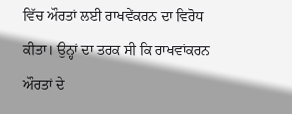ਵਿੱਚ ਔਰਤਾਂ ਲਈ ਰਾਖਵੇਂਕਰਨ ਦਾ ਵਿਰੋਧ ਕੀਤਾ। ਉਨ੍ਹਾਂ ਦਾ ਤਰਕ ਸੀ ਕਿ ਰਾਖਵਾਂਕਰਨ ਔਰਤਾਂ ਦੇ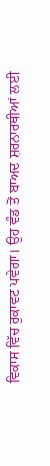ਵਿਕਾਸ ਵਿੱਚ ਰੁਕਾਵਟ ਪਵੇਗਾ। ਉਹ ਵੰਡ ਤੋਂ ਬਾਅਦ ਸ਼ਰਨਾਰਥੀਆਂ ਲਈ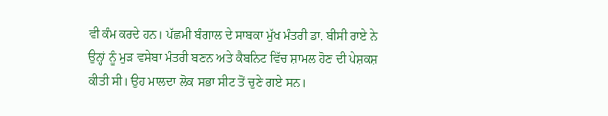ਵੀ ਕੰਮ ਕਰਦੇ ਹਨ। ਪੱਛਮੀ ਬੰਗਾਲ ਦੇ ਸਾਬਕਾ ਮੁੱਖ ਮੰਤਰੀ ਡਾ. ਬੀਸੀ ਰਾਏ ਨੇ ਉਨ੍ਹਾਂ ਨੂੰ ਮੁੜ ਵਸੇਬਾ ਮੰਤਰੀ ਬਣਨ ਅਤੇ ਕੈਬਨਿਟ ਵਿੱਚ ਸ਼ਾਮਲ ਹੋਣ ਦੀ ਪੇਸ਼ਕਸ਼ ਕੀਤੀ ਸੀ। ਉਹ ਮਾਲਦਾ ਲੋਕ ਸਭਾ ਸੀਟ ਤੋਂ ਚੁਣੇ ਗਏ ਸਨ।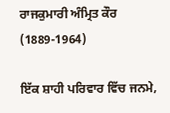ਰਾਜਕੁਮਾਰੀ ਅੰਮ੍ਰਿਤ ਕੌਰ (1889-1964)

ਇੱਕ ਸ਼ਾਹੀ ਪਰਿਵਾਰ ਵਿੱਚ ਜਨਮੇ,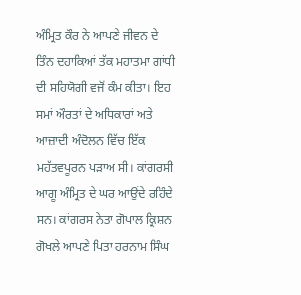ਅੰਮ੍ਰਿਤ ਕੌਰ ਨੇ ਆਪਣੇ ਜੀਵਨ ਦੇ ਤਿੰਨ ਦਹਾਕਿਆਂ ਤੱਕ ਮਹਾਤਮਾ ਗਾਂਧੀ ਦੀ ਸਹਿਯੋਗੀ ਵਜੋਂ ਕੰਮ ਕੀਤਾ। ਇਹ ਸਮਾਂ ਔਰਤਾਂ ਦੇ ਅਧਿਕਾਰਾਂ ਅਤੇ ਆਜ਼ਾਦੀ ਅੰਦੋਲਨ ਵਿੱਚ ਇੱਕ ਮਹੱਤਵਪੂਰਨ ਪੜਾਅ ਸੀ। ਕਾਂਗਰਸੀ ਆਗੂ ਅੰਮ੍ਰਿਤ ਦੇ ਘਰ ਆਉਂਦੇ ਰਹਿੰਦੇ ਸਨ। ਕਾਂਗਰਸ ਨੇਤਾ ਗੋਪਾਲ ਕ੍ਰਿਸ਼ਨ ਗੋਖਲੇ ਆਪਣੇ ਪਿਤਾ ਹਰਨਾਮ ਸਿੰਘ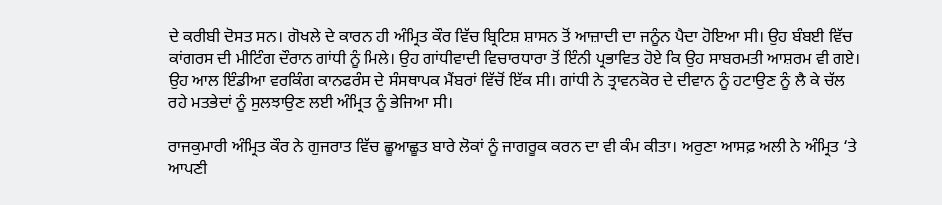ਦੇ ਕਰੀਬੀ ਦੋਸਤ ਸਨ। ਗੋਖਲੇ ਦੇ ਕਾਰਨ ਹੀ ਅੰਮ੍ਰਿਤ ਕੌਰ ਵਿੱਚ ਬ੍ਰਿਟਿਸ਼ ਸ਼ਾਸਨ ਤੋਂ ਆਜ਼ਾਦੀ ਦਾ ਜਨੂੰਨ ਪੈਦਾ ਹੋਇਆ ਸੀ। ਉਹ ਬੰਬਈ ਵਿੱਚ ਕਾਂਗਰਸ ਦੀ ਮੀਟਿੰਗ ਦੌਰਾਨ ਗਾਂਧੀ ਨੂੰ ਮਿਲੇ। ਉਹ ਗਾਂਧੀਵਾਦੀ ਵਿਚਾਰਧਾਰਾ ਤੋਂ ਇੰਨੀ ਪ੍ਰਭਾਵਿਤ ਹੋਏ ਕਿ ਉਹ ਸਾਬਰਮਤੀ ਆਸ਼ਰਮ ਵੀ ਗਏ। ਉਹ ਆਲ ਇੰਡੀਆ ਵਰਕਿੰਗ ਕਾਨਫਰੰਸ ਦੇ ਸੰਸਥਾਪਕ ਮੈਂਬਰਾਂ ਵਿੱਚੋਂ ਇੱਕ ਸੀ। ਗਾਂਧੀ ਨੇ ਤ੍ਰਾਵਨਕੋਰ ਦੇ ਦੀਵਾਨ ਨੂੰ ਹਟਾਉਣ ਨੂੰ ਲੈ ਕੇ ਚੱਲ ਰਹੇ ਮਤਭੇਦਾਂ ਨੂੰ ਸੁਲਝਾਉਣ ਲਈ ਅੰਮ੍ਰਿਤ ਨੂੰ ਭੇਜਿਆ ਸੀ।

ਰਾਜਕੁਮਾਰੀ ਅੰਮ੍ਰਿਤ ਕੌਰ ਨੇ ਗੁਜਰਾਤ ਵਿੱਚ ਛੂਆਛੂਤ ਬਾਰੇ ਲੋਕਾਂ ਨੂੰ ਜਾਗਰੂਕ ਕਰਨ ਦਾ ਵੀ ਕੰਮ ਕੀਤਾ। ਅਰੁਣਾ ਆਸਫ਼ ਅਲੀ ਨੇ ਅੰਮ੍ਰਿਤ ‘ਤੇ ਆਪਣੀ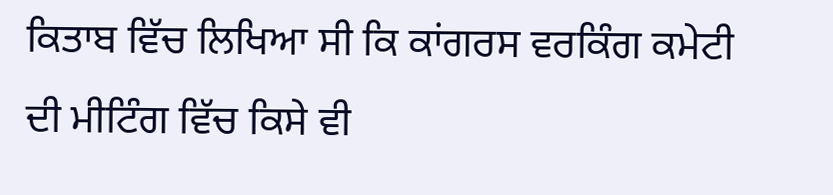ਕਿਤਾਬ ਵਿੱਚ ਲਿਖਿਆ ਸੀ ਕਿ ਕਾਂਗਰਸ ਵਰਕਿੰਗ ਕਮੇਟੀ ਦੀ ਮੀਟਿੰਗ ਵਿੱਚ ਕਿਸੇ ਵੀ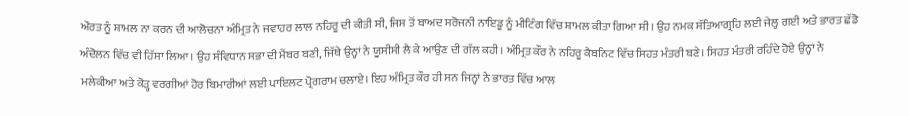ਔਰਤ ਨੂੰ ਸ਼ਾਮਲ ਨਾ ਕਰਨ ਦੀ ਆਲੋਚਨਾ ਅੰਮ੍ਰਿਤ ਨੇ ਜਵਾਹਰ ਲਾਲ ਨਹਿਰੂ ਦੀ ਕੀਤੀ ਸੀ, ਜਿਸ ਤੋਂ ਬਾਅਦ ਸਰੋਜਨੀ ਨਾਇਡੂ ਨੂੰ ਮੀਟਿੰਗ ਵਿੱਚ ਸ਼ਾਮਲ ਕੀਤਾ ਗਿਆ ਸੀ। ਉਹ ਨਮਕ ਸੱਤਿਆਗ੍ਰਹਿ ਲਈ ਜੇਲ੍ਹ ਗਈ ਅਤੇ ਭਾਰਤ ਛੱਡੋ ਅੰਦੋਲਨ ਵਿੱਚ ਵੀ ਹਿੱਸਾ ਲਿਆ। ਉਹ ਸੰਵਿਧਾਨ ਸਭਾ ਦੀ ਮੈਂਬਰ ਬਣੀ, ਜਿੱਥੇ ਉਨ੍ਹਾਂ ਨੇ ਯੂਸੀਸੀ ਲੈ ਕੇ ਆਉਣ ਦੀ ਗੱਲ ਕਹੀ। ਅੰਮ੍ਰਿਤ ਕੌਰ ਨੇ ਨਹਿਰੂ ਕੈਬਨਿਟ ਵਿੱਚ ਸਿਹਤ ਮੰਤਰੀ ਬਣੇ। ਸਿਹਤ ਮੰਤਰੀ ਰਹਿੰਦੇ ਹੋਏ ਉਨ੍ਹਾਂ ਨੇ ਮਲੇਕੀਆ ਅਤੇ ਕੋੜ੍ਹ ਵਰਗੀਆਂ ਹੋਰ ਬਿਮਾਰੀਆਂ ਲਈ ਪਾਇਲਟ ਪ੍ਰੋਗਰਾਮ ਚਲਾਏ। ਇਹ ਅੰਮ੍ਰਿਤ ਕੌਰ ਹੀ ਸਨ ਜਿਨ੍ਹਾਂ ਨੇ ਭਾਰਤ ਵਿੱਚ ਆਲ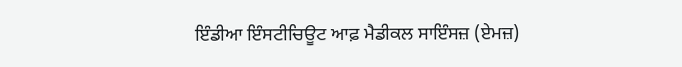ਇੰਡੀਆ ਇੰਸਟੀਚਿਊਟ ਆਫ਼ ਮੈਡੀਕਲ ਸਾਇੰਸਜ਼ (ਏਮਜ਼)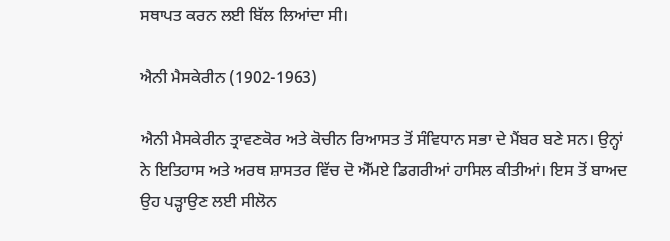ਸਥਾਪਤ ਕਰਨ ਲਈ ਬਿੱਲ ਲਿਆਂਦਾ ਸੀ।

ਐਨੀ ਮੈਸਕੇਰੀਨ (1902-1963)

ਐਨੀ ਮੈਸਕੇਰੀਨ ਤ੍ਰਾਵਣਕੋਰ ਅਤੇ ਕੋਚੀਨ ਰਿਆਸਤ ਤੋਂ ਸੰਵਿਧਾਨ ਸਭਾ ਦੇ ਮੈਂਬਰ ਬਣੇ ਸਨ। ਉਨ੍ਹਾਂ ਨੇ ਇਤਿਹਾਸ ਅਤੇ ਅਰਥ ਸ਼ਾਸਤਰ ਵਿੱਚ ਦੋ ਐੱਮਏ ਡਿਗਰੀਆਂ ਹਾਸਿਲ ਕੀਤੀਆਂ। ਇਸ ਤੋਂ ਬਾਅਦ ਉਹ ਪੜ੍ਹਾਉਣ ਲਈ ਸੀਲੋਨ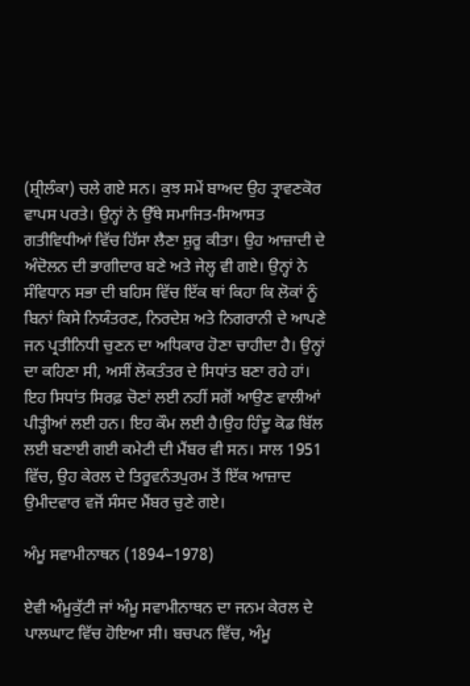(ਸ਼੍ਰੀਲੰਕਾ) ਚਲੇ ਗਏ ਸਨ। ਕੁਝ ਸਮੇਂ ਬਾਅਦ ਉਹ ਤ੍ਰਾਵਣਕੋਰ ਵਾਪਸ ਪਰਤੇ। ਉਨ੍ਹਾਂ ਨੇ ਉੱਥੇ ਸਮਾਜਿਤ-ਸਿਆਸਤ ਗਤੀਵਿਧੀਆਂ ਵਿੱਚ ਹਿੱਸਾ ਲੈਣਾ ਸ਼ੁਰੂ ਕੀਤਾ। ਉਹ ਆਜ਼ਾਦੀ ਦੇ ਅੰਦੋਲਨ ਦੀ ਭਾਗੀਦਾਰ ਬਣੇ ਅਤੇ ਜੇਲ੍ਹ ਵੀ ਗਏ। ਉਨ੍ਹਾਂ ਨੇ ਸੰਵਿਧਾਨ ਸਭਾ ਦੀ ਬਹਿਸ ਵਿੱਚ ਇੱਕ ਥਾਂ ਕਿਹਾ ਕਿ ਲੋਕਾਂ ਨੂੰ ਬਿਨਾਂ ਕਿਸੇ ਨਿਯੰਤਰਣ, ਨਿਰਦੇਸ਼ ਅਤੇ ਨਿਗਰਾਨੀ ਦੇ ਆਪਣੇ ਜਨ ਪ੍ਰਤੀਨਿਧੀ ਚੁਣਨ ਦਾ ਅਧਿਕਾਰ ਹੋਣਾ ਚਾਹੀਦਾ ਹੈ। ਉਨ੍ਹਾਂ ਦਾ ਕਹਿਣਾ ਸੀ, ਅਸੀਂ ਲੋਕਤੰਤਰ ਦੇ ਸਿਧਾਂਤ ਬਣਾ ਰਹੇ ਹਾਂ। ਇਹ ਸਿਧਾਂਤ ਸਿਰਫ਼ ਚੋਣਾਂ ਲਈ ਨਹੀਂ ਸਗੋਂ ਆਉਣ ਵਾਲੀਆਂ ਪੀੜ੍ਹੀਆਂ ਲਈ ਹਨ। ਇਹ ਕੌਮ ਲਈ ਹੈ।ਉਹ ਹਿੰਦੂ ਕੋਡ ਬਿੱਲ ਲਈ ਬਣਾਈ ਗਈ ਕਮੇਟੀ ਦੀ ਮੈਂਬਰ ਵੀ ਸਨ। ਸਾਲ 1951 ਵਿੱਚ, ਉਹ ਕੇਰਲ ਦੇ ਤਿਰੂਵਨੰਤਪੁਰਮ ਤੋਂ ਇੱਕ ਆਜ਼ਾਦ ਉਮੀਦਵਾਰ ਵਜੋਂ ਸੰਸਦ ਮੈਂਬਰ ਚੁਣੇ ਗਏ।

ਅੰਮੂ ਸਵਾਮੀਨਾਥਨ (1894–1978)

ਏਵੀ ਅੰਮੂਕੁੱਟੀ ਜਾਂ ਅੰਮੂ ਸਵਾਮੀਨਾਥਨ ਦਾ ਜਨਮ ਕੇਰਲ ਦੇ ਪਾਲਘਾਟ ਵਿੱਚ ਹੋਇਆ ਸੀ। ਬਚਪਨ ਵਿੱਚ, ਅੰਮੂ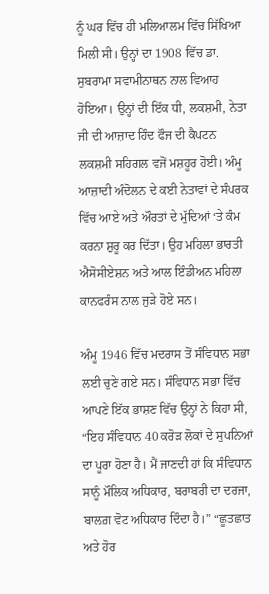ਨੂੰ ਘਰ ਵਿੱਚ ਹੀ ਮਲਿਆਲਮ ਵਿੱਚ ਸਿੱਖਿਆ ਮਿਲੀ ਸੀ। ਉਨ੍ਹਾਂ ਦਾ 1908 ਵਿੱਚ ਡਾ. ਸੁਬਰਾਮਾ ਸਵਾਮੀਨਾਥਨ ਨਾਲ ਵਿਆਹ ਹੋਇਆ। ਉਨ੍ਹਾਂ ਦੀ ਇੱਕ ਧੀ, ਲਕਸ਼ਮੀ, ਨੇਤਾ ਜੀ ਦੀ ਆਜ਼ਾਦ ਹਿੰਦ ਫੌਜ ਦੀ ਕੈਪਟਨ ਲਕਸ਼ਮੀ ਸਹਿਗਲ ਵਜੋਂ ਮਸ਼ਹੂਰ ਹੋਈ। ਅੰਮੂ ਆਜ਼ਾਦੀ ਅੰਦੋਲਨ ਦੇ ਕਈ ਨੇਤਾਵਾਂ ਦੇ ਸੰਪਰਕ ਵਿੱਚ ਆਏ ਅਤੇ ਔਰਤਾਂ ਦੇ ਮੁੱਦਿਆਂ ‘ਤੇ ਕੰਮ ਕਰਨਾ ਸ਼ੁਰੂ ਕਰ ਦਿੱਤਾ। ਉਹ ਮਹਿਲਾ ਭਾਰਤੀ ਐਸੋਸੀਏਸ਼ਨ ਅਤੇ ਆਲ ਇੰਡੀਅਨ ਮਹਿਲਾ ਕਾਨਫਰੰਸ ਨਾਲ ਜੁੜੇ ਹੋਏ ਸਨ।

ਅੰਮੂ 1946 ਵਿੱਚ ਮਦਰਾਸ ਤੋਂ ਸੰਵਿਧਾਨ ਸਭਾ ਲਈ ਚੁਣੇ ਗਏ ਸਨ। ਸੰਵਿਧਾਨ ਸਭਾ ਵਿੱਚ ਆਪਣੇ ਇੱਕ ਭਾਸ਼ਣ ਵਿੱਚ ਉਨ੍ਹਾਂ ਨੇ ਕਿਹਾ ਸੀ, “ਇਹ ਸੰਵਿਧਾਨ 40 ਕਰੋੜ ਲੋਕਾਂ ਦੇ ਸੁਪਨਿਆਂ ਦਾ ਪੂਰਾ ਹੋਣਾ ਹੈ। ਮੈਂ ਜਾਣਦੀ ਹਾਂ ਕਿ ਸੰਵਿਧਾਨ ਸਾਨੂੰ ਮੌਲਿਕ ਅਧਿਕਾਰ, ਬਰਾਬਰੀ ਦਾ ਦਰਜਾ, ਬਾਲਗ਼ ਵੋਟ ਅਧਿਕਾਰ ਦਿੰਦਾ ਹੈ।” “ਛੂਤਛਾਤ ਅਤੇ ਹੋਰ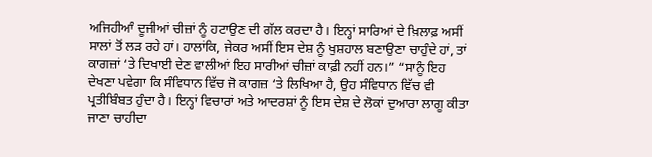ਅਜਿਹੀਆੰ ਦੂਜੀਆਂ ਚੀਜ਼ਾਂ ਨੂੰ ਹਟਾਉਣ ਦੀ ਗੱਲ ਕਰਦਾ ਹੈ। ਇਨ੍ਹਾਂ ਸਾਰਿਆਂ ਦੇ ਖ਼ਿਲਾਫ਼ ਅਸੀਂ ਸਾਲਾਂ ਤੋਂ ਲੜ ਰਹੇ ਹਾਂ। ਹਾਲਾਂਕਿ, ਜੇਕਰ ਅਸੀਂ ਇਸ ਦੇਸ਼ ਨੂੰ ਖੁਸ਼ਹਾਲ ਬਣਾਉਣਾ ਚਾਹੁੰਦੇ ਹਾਂ, ਤਾਂ ਕਾਗਜ਼ਾਂ ‘ਤੇ ਦਿਖਾਈ ਦੇਣ ਵਾਲੀਆਂ ਇਹ ਸਾਰੀਆਂ ਚੀਜ਼ਾਂ ਕਾਫ਼ੀ ਨਹੀਂ ਹਨ।” “ਸਾਨੂੰ ਇਹ ਦੇਖਣਾ ਪਵੇਗਾ ਕਿ ਸੰਵਿਧਾਨ ਵਿੱਚ ਜੋ ਕਾਗਜ਼ ‘ਤੇ ਲਿਖਿਆ ਹੈ, ਉਹ ਸੰਵਿਧਾਨ ਵਿੱਚ ਵੀ ਪ੍ਰਤੀਬਿੰਬਤ ਹੁੰਦਾ ਹੈ। ਇਨ੍ਹਾਂ ਵਿਚਾਰਾਂ ਅਤੇ ਆਦਰਸ਼ਾਂ ਨੂੰ ਇਸ ਦੇਸ਼ ਦੇ ਲੋਕਾਂ ਦੁਆਰਾ ਲਾਗੂ ਕੀਤਾ ਜਾਣਾ ਚਾਹੀਦਾ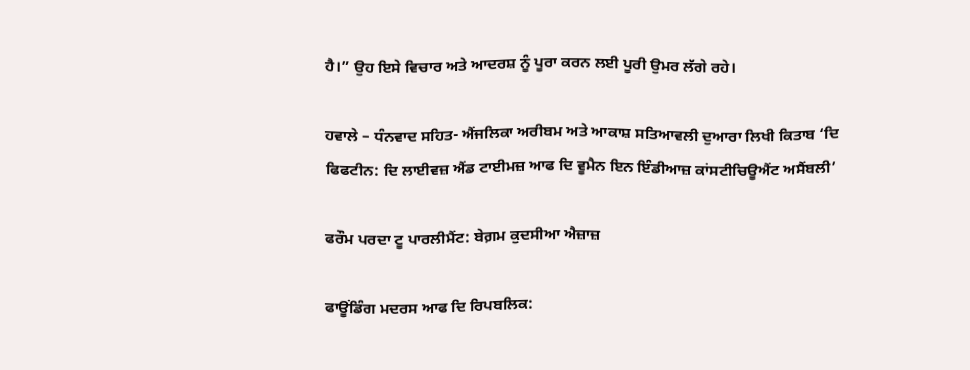ਹੈ।” ਉਹ ਇਸੇ ਵਿਚਾਰ ਅਤੇ ਆਦਰਸ਼ ਨੂੰ ਪੂਰਾ ਕਰਨ ਲਈ ਪੂਰੀ ਉਮਰ ਲੱਗੇ ਰਹੇ।

ਹਵਾਲੇ – ਧੰਨਵਾਦ ਸਹਿਤ- ਐਂਜਲਿਕਾ ਅਰੀਬਮ ਅਤੇ ਆਕਾਸ਼ ਸਤਿਆਵਲੀ ਦੁਆਰਾ ਲਿਖੀ ਕਿਤਾਬ ‘ਦਿ ਫਿਫਟੀਨ: ਦਿ ਲਾਈਵਜ਼ ਐਂਡ ਟਾਈਮਜ਼ ਆਫ ਦਿ ਵੂਮੈਨ ਇਨ ਇੰਡੀਆਜ਼ ਕਾਂਸਟੀਚਿਊਐਂਟ ਅਸੈਂਬਲੀ’

ਫਰੌਮ ਪਰਦਾ ਟੂ ਪਾਰਲੀਮੈਂਟ: ਬੇਗ਼ਮ ਕੁਦਸੀਆ ਐਜ਼ਾਜ਼

ਫਾਊਂਡਿੰਗ ਮਦਰਸ ਆਫ ਦਿ ਰਿਪਬਲਿਕ: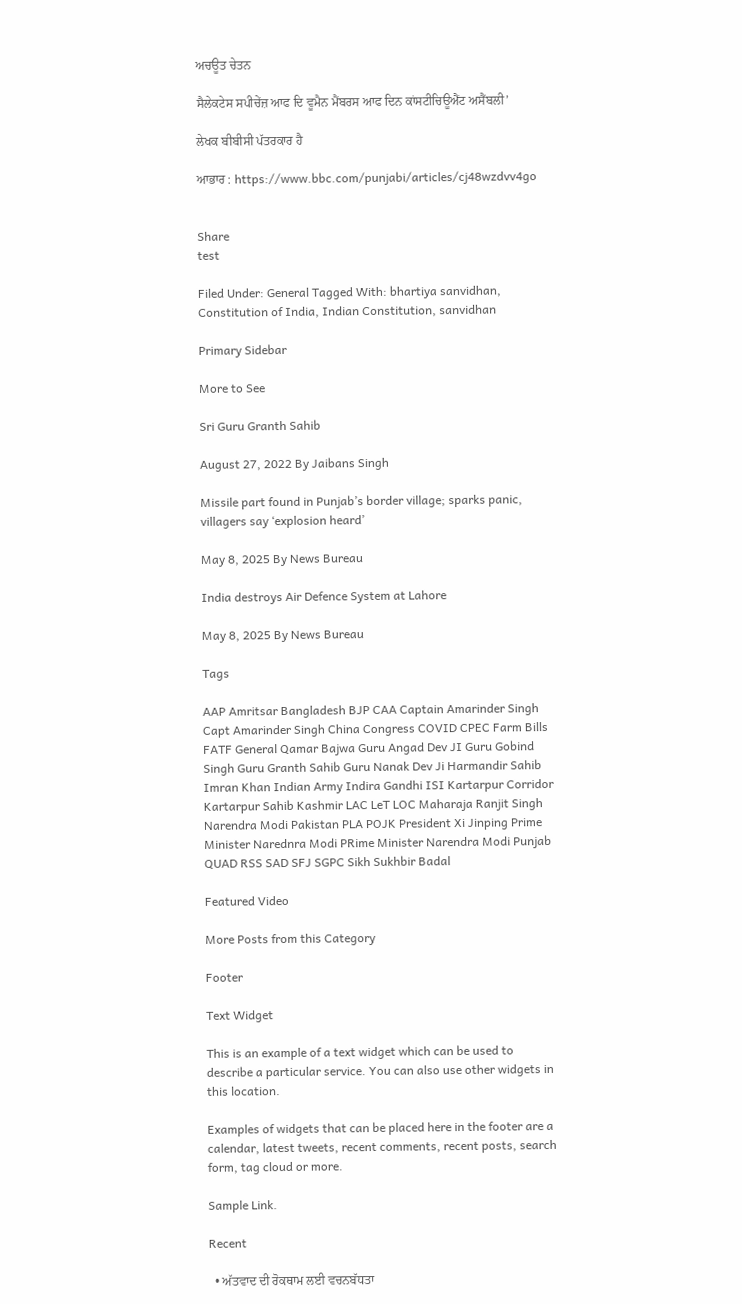ਅਚਊਤ ਚੇਤਨ

ਸੈਲੇਕਟੇਸ ਸਪੀਚੇਂਜ਼ ਆਫ ਦਿ ਵੂਮੈਨ ਮੈਂਬਰਸ ਆਫ ਦਿਨ ਕਾਂਸਟੀਚਿਊਐਂਟ ਅਸੈਂਬਲੀ’

ਲੇਖਕ ਬੀਬੀਸੀ ਪੱਤਰਕਾਰ ਹੈ

ਆਭਾਰ : https://www.bbc.com/punjabi/articles/cj48wzdvv4go


Share
test

Filed Under: General Tagged With: bhartiya sanvidhan, Constitution of India, Indian Constitution, sanvidhan

Primary Sidebar

More to See

Sri Guru Granth Sahib

August 27, 2022 By Jaibans Singh

Missile part found in Punjab’s border village; sparks panic, villagers say ‘explosion heard’

May 8, 2025 By News Bureau

India destroys Air Defence System at Lahore

May 8, 2025 By News Bureau

Tags

AAP Amritsar Bangladesh BJP CAA Captain Amarinder Singh Capt Amarinder Singh China Congress COVID CPEC Farm Bills FATF General Qamar Bajwa Guru Angad Dev JI Guru Gobind Singh Guru Granth Sahib Guru Nanak Dev Ji Harmandir Sahib Imran Khan Indian Army Indira Gandhi ISI Kartarpur Corridor Kartarpur Sahib Kashmir LAC LeT LOC Maharaja Ranjit Singh Narendra Modi Pakistan PLA POJK President Xi Jinping Prime Minister Narednra Modi PRime Minister Narendra Modi Punjab QUAD RSS SAD SFJ SGPC Sikh Sukhbir Badal

Featured Video

More Posts from this Category

Footer

Text Widget

This is an example of a text widget which can be used to describe a particular service. You can also use other widgets in this location.

Examples of widgets that can be placed here in the footer are a calendar, latest tweets, recent comments, recent posts, search form, tag cloud or more.

Sample Link.

Recent

  • ਅੱਤਵਾਦ ਦੀ ਰੋਕਥਾਮ ਲਈ ਵਚਨਬੱਧਤਾ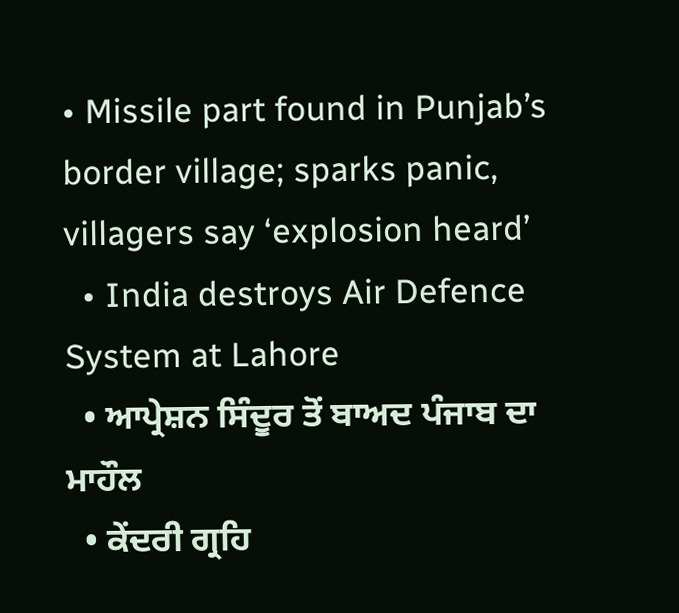• Missile part found in Punjab’s border village; sparks panic, villagers say ‘explosion heard’
  • India destroys Air Defence System at Lahore
  • ਆਪ੍ਰੇਸ਼ਨ ਸਿੰਦੂਰ ਤੋਂ ਬਾਅਦ ਪੰਜਾਬ ਦਾ ਮਾਹੌਲ
  • ਕੇਂਦਰੀ ਗ੍ਰਹਿ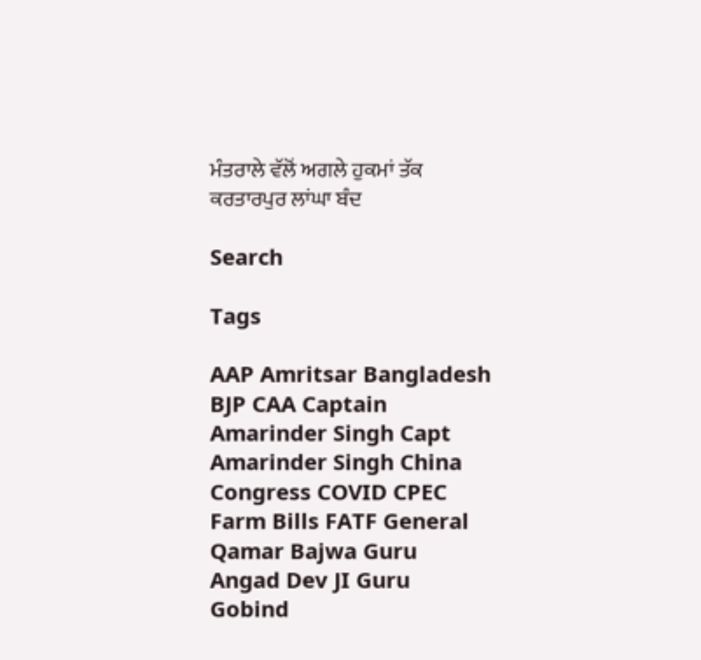ਮੰਤਰਾਲੇ ਵੱਲੋਂ ਅਗਲੇ ਹੁਕਮਾਂ ਤੱਕ ਕਰਤਾਰਪੁਰ ਲਾਂਘਾ ਬੰਦ

Search

Tags

AAP Amritsar Bangladesh BJP CAA Captain Amarinder Singh Capt Amarinder Singh China Congress COVID CPEC Farm Bills FATF General Qamar Bajwa Guru Angad Dev JI Guru Gobind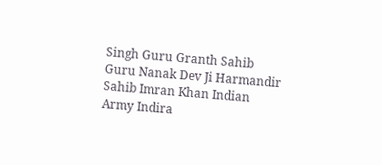Singh Guru Granth Sahib Guru Nanak Dev Ji Harmandir Sahib Imran Khan Indian Army Indira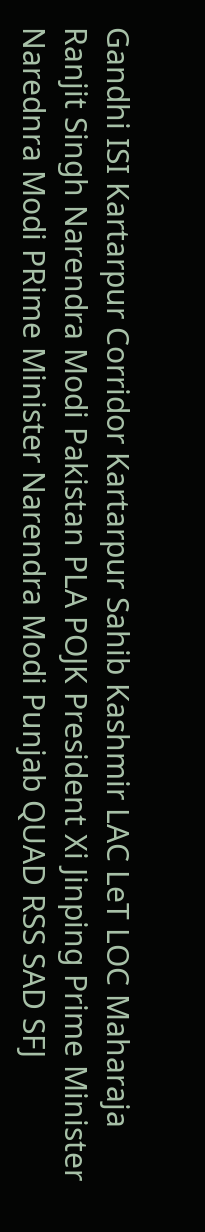Gandhi ISI Kartarpur Corridor Kartarpur Sahib Kashmir LAC LeT LOC Maharaja Ranjit Singh Narendra Modi Pakistan PLA POJK President Xi Jinping Prime Minister Narednra Modi PRime Minister Narendra Modi Punjab QUAD RSS SAD SFJ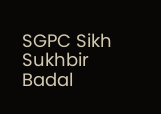SGPC Sikh Sukhbir Badal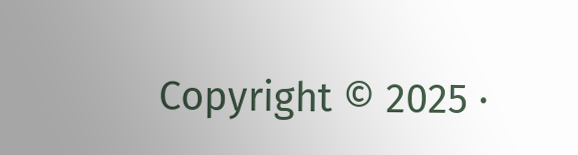Copyright © 2025 ·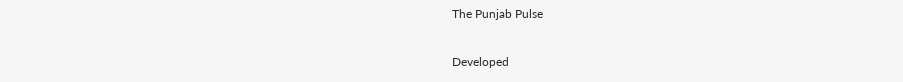The Punjab Pulse

Developed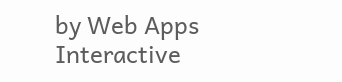by Web Apps Interactive